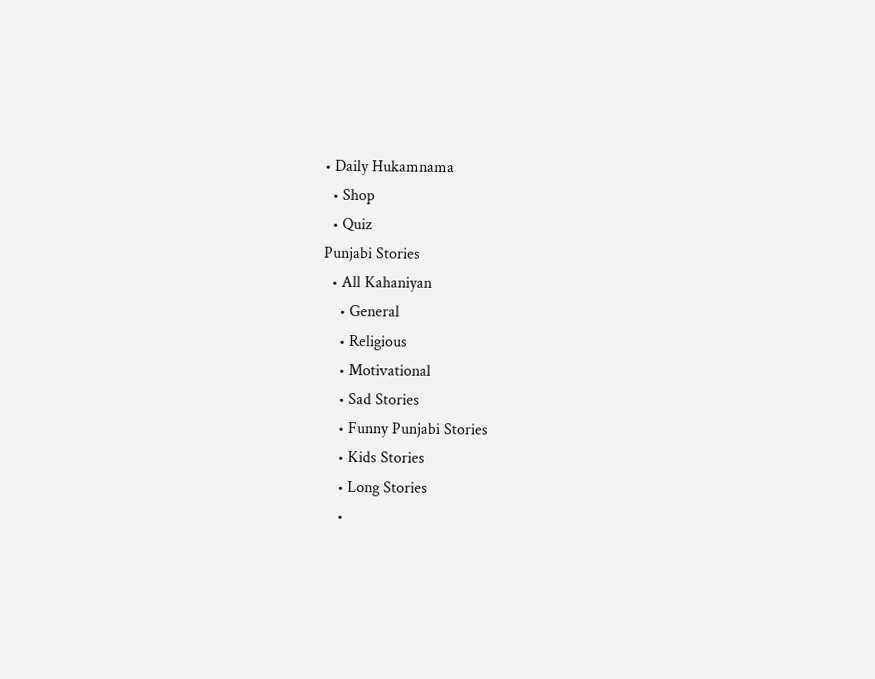• Daily Hukamnama
  • Shop
  • Quiz
Punjabi Stories
  • All Kahaniyan
    • General
    • Religious
    • Motivational
    • Sad Stories
    • Funny Punjabi Stories
    • Kids Stories
    • Long Stories
    •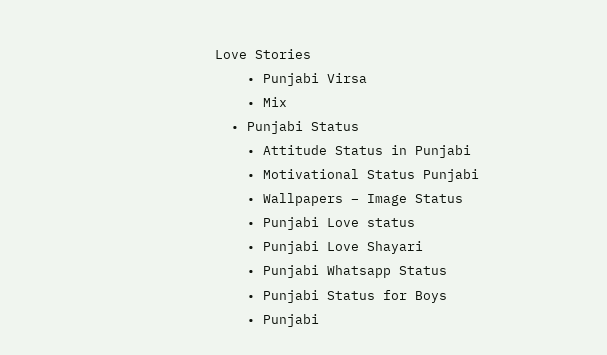Love Stories
    • Punjabi Virsa
    • Mix
  • Punjabi Status
    • Attitude Status in Punjabi
    • Motivational Status Punjabi
    • Wallpapers – Image Status
    • Punjabi Love status
    • Punjabi Love Shayari
    • Punjabi Whatsapp Status
    • Punjabi Status for Boys
    • Punjabi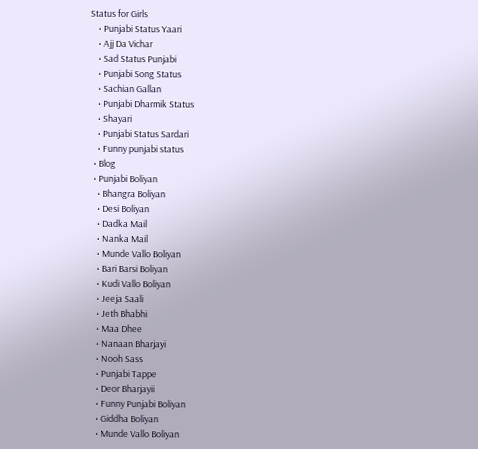Status for Girls
    • Punjabi Status Yaari
    • Ajj Da Vichar
    • Sad Status Punjabi
    • Punjabi Song Status
    • Sachian Gallan
    • Punjabi Dharmik Status
    • Shayari
    • Punjabi Status Sardari
    • Funny punjabi status
  • Blog
  • Punjabi Boliyan
    • Bhangra Boliyan
    • Desi Boliyan
    • Dadka Mail
    • Nanka Mail
    • Munde Vallo Boliyan
    • Bari Barsi Boliyan
    • Kudi Vallo Boliyan
    • Jeeja Saali
    • Jeth Bhabhi
    • Maa Dhee
    • Nanaan Bharjayi
    • Nooh Sass
    • Punjabi Tappe
    • Deor Bharjayii
    • Funny Punjabi Boliyan
    • Giddha Boliyan
    • Munde Vallo Boliyan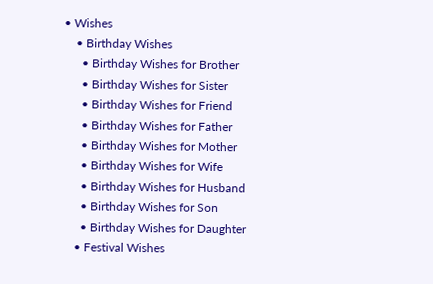• Wishes
    • Birthday Wishes
      • Birthday Wishes for Brother
      • Birthday Wishes for Sister
      • Birthday Wishes for Friend
      • Birthday Wishes for Father
      • Birthday Wishes for Mother
      • Birthday Wishes for Wife
      • Birthday Wishes for Husband
      • Birthday Wishes for Son
      • Birthday Wishes for Daughter
    • Festival Wishes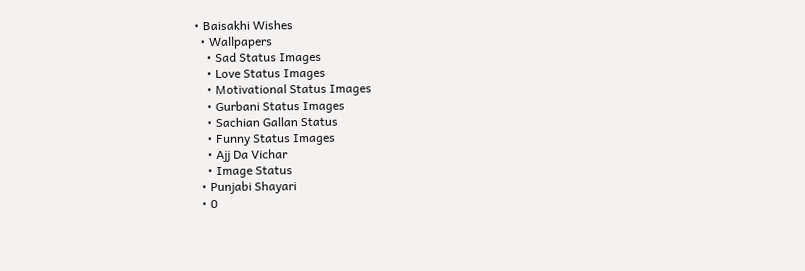• Baisakhi Wishes
  • Wallpapers
    • Sad Status Images
    • Love Status Images
    • Motivational Status Images
    • Gurbani Status Images
    • Sachian Gallan Status
    • Funny Status Images
    • Ajj Da Vichar
    • Image Status
  • Punjabi Shayari
  • 0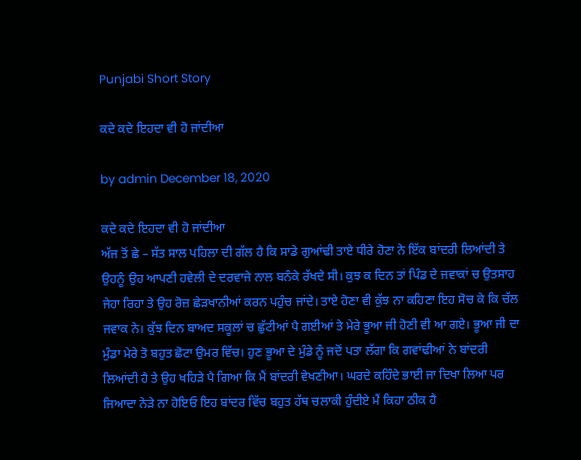Punjabi Short Story

ਕਦੇ ਕਦੇ ਇਹਦਾ ਵੀ ਹੋ ਜਾਂਦੀਆ

by admin December 18, 2020

ਕਦੇ ਕਦੇ ਇਹਦਾ ਵੀ ਹੋ ਜਾਂਦੀਆ
ਅੱਜ ਤੋਂ ਛੇ – ਸੱਤ ਸਾਲ ਪਹਿਲਾ ਦੀ ਗੱਲ ਹੈ ਕਿ ਸਾਡੇ ਗੁਆਂਢੀ ਤਾਏ ਧੀਰੇ ਹੋਣਾ ਨੇ ਇੱਕ ਬਾਂਦਰੀ ਲਿਆਂਦੀ ਤੇ ਉਹਨੂੰ ਉਹ ਆਪਣੀ ਹਵੇਲੀ ਦੇ ਦਰਵਾਜੇ ਨਾਲ ਬਨੰਕੇ ਰੱਖਦੇ ਸੀ। ਕੁਝ ਕ ਦਿਨ ਤਾਂ ਪਿੰਡ ਦੇ ਜਵਾਕਾਂ ਚ ਉਤਸਾਹ ਜੇਹਾ ਰਿਹਾ ਤੇ ਉਹ ਰੋਜ਼ ਛੇੜਖਾਨੀਆਂ ਕਰਨ ਪਹੁੰਚ ਜਾਂਦੇ। ਤਾਏ ਹੋਣਾ ਵੀ ਕੁੱਝ ਨਾ ਕਹਿਣਾ ਇਹ ਸੋਚ ਕੇ ਕਿ ਚੱਲ ਜਵਾਕ ਨੇ। ਕੁੱਝ ਦਿਨ ਬਾਅਦ ਸਕੂਲਾਂ ਚ ਛੁੱਟੀਆਂ ਪੈ ਗਈਆਂ ਤੇ ਮੇਰੇ ਭੂਆ ਜੀ ਹੋਣੀ ਵੀ ਆ ਗਏ। ਭੂਆ ਜੀ ਦਾ ਮੁੰਡਾ ਮੇਰੇ ਤੋ ਬਹੁਤ ਛੋਟਾ ਉਮਰ ਵਿੱਚ। ਹੁਣ ਭੂਆ ਦੇ ਮੁੰਡੇ ਨੂੰ ਜਦੋਂ ਪਤਾ ਲੱਗਾ ਕਿ ਗਵਾਂਢੀਆਂ ਨੇ ਬਾਂਦਰੀ ਲਿਆਂਦੀ ਹੈ ਤੇ ਉਹ ਖਹਿੜੇ ਪੈ ਗਿਆ ਕਿ ਮੈਂ ਬਾਂਦਰੀ ਵੇਖਣੀਆ। ਘਰਦੇ ਕਹਿੰਦੇ ਭਾਈ ਜਾ ਦਿਖਾ ਲਿਆ ਪਰ ਜਿਆਦਾ ਨੇੜੇ ਨਾ ਹੋਇਓ ਇਹ ਬਾਂਦਰ ਵਿੱਚ ਬਹੁਤ ਹੱਥ ਚਲਾਕੀ ਹੁੰਦੀਏ ਮੈਂ ਕਿਹਾ ਠੀਕ ਹੈ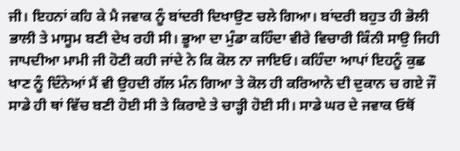ਜੀ। ਇਹਨਾਂ ਕਹਿ ਕੇ ਮੈ ਜਵਾਕ ਨੂੰ ਬਾਂਦਰੀ ਦਿਖਾਉਣ ਚਲੇ ਗਿਆ। ਬਾਂਦਰੀ ਬਹੁਤ ਹੀ ਭੋਲੀ ਭਾਲੀ ਤੇ ਮਾਸੂਮ ਬਣੀ ਦੇਖ ਰਹੀ ਸੀ। ਭੂਆ ਦਾ ਮੁੰਡਾ ਕਹਿੰਦਾ ਵੀਰੇ ਵਿਚਾਰੀ ਕਿੰਨੀ ਸਾਉ ਜਿਹੀ ਜਾਪਦੀਆ ਮਾਮੀ ਜੀ ਹੋਣੀ ਕਹੀ ਜਾਂਦੇ ਨੇ ਕਿ ਕੋਲ ਨਾ ਜਾਇਓ। ਕਹਿੰਦਾ ਆਪਾਂ ਇਹਨੂੰ ਕੁਛ ਖਾਣ ਨੂੰ ਦਿੰਨੇਆਂ ਮੈਂ ਵੀ ਉਹਦੀ ਗੱਲ ਮੰਨ ਗਿਆ ਤੇ ਕੋਲ ਹੀ ਕਰਿਆਨੇ ਦੀ ਦੁਕਾਨ ਚ ਗਏ ਜੌ ਸਾਡੇ ਹੀ ਥਾਂ ਵਿੱਚ ਬਣੀ ਹੋਈ ਸੀ ਤੇ ਕਿਰਾਏ ਤੇ ਚਾੜ੍ਹੀ ਹੋਈ ਸੀ। ਸਾਡੇ ਘਰ ਦੇ ਜਵਾਕ ਓਥੋਂ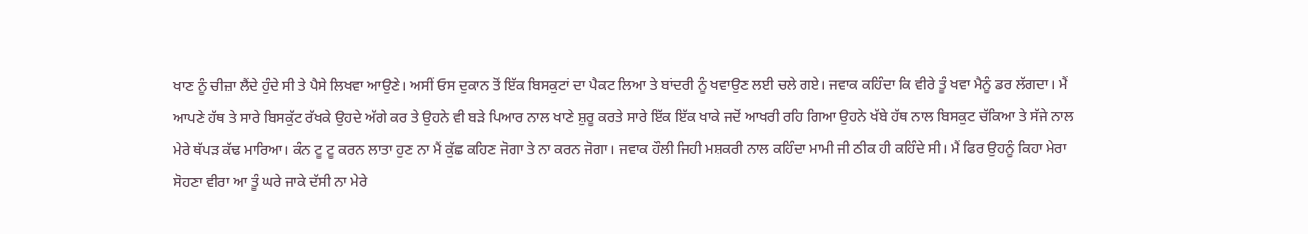ਖਾਣ ਨੂੰ ਚੀਜ਼ਾ ਲੈਂਦੇ ਹੁੰਦੇ ਸੀ ਤੇ ਪੈਸੇ ਲਿਖਵਾ ਆਉਣੇ। ਅਸੀਂ ਓਸ ਦੁਕਾਨ ਤੋਂ ਇੱਕ ਬਿਸਕੁਟਾਂ ਦਾ ਪੈਕਟ ਲਿਆ ਤੇ ਬਾਂਦਰੀ ਨੂੰ ਖਵਾਉਣ ਲਈ ਚਲੇ ਗਏ। ਜਵਾਕ ਕਹਿੰਦਾ ਕਿ ਵੀਰੇ ਤੂੰ ਖਵਾ ਮੈਨੂੰ ਡਰ ਲੱਗਦਾ। ਮੈਂ ਆਪਣੇ ਹੱਥ ਤੇ ਸਾਰੇ ਬਿਸਕੁੱਟ ਰੱਖਕੇ ਉਹਦੇ ਅੱਗੇ ਕਰ ਤੇ ਉਹਨੇ ਵੀ ਬੜੇ ਪਿਆਰ ਨਾਲ ਖਾਣੇ ਸ਼ੁਰੂ ਕਰਤੇ ਸਾਰੇ ਇੱਕ ਇੱਕ ਖਾਕੇ ਜਦੋਂ ਆਖਰੀ ਰਹਿ ਗਿਆ ਉਹਨੇ ਖੱਬੇ ਹੱਥ ਨਾਲ ਬਿਸਕੁਟ ਚੱਕਿਆ ਤੇ ਸੱਜੇ ਨਾਲ ਮੇਰੇ ਥੱਪੜ ਕੱਢ ਮਾਰਿਆ। ਕੰਨ ਟੂ ਟੂ ਕਰਨ ਲਾਤਾ ਹੁਣ ਨਾ ਮੈਂ ਕੁੱਛ ਕਹਿਣ ਜੋਗਾ ਤੇ ਨਾ ਕਰਨ ਜੋਗਾ। ਜਵਾਕ ਹੌਲੀ ਜਿਹੀ ਮਸ਼ਕਰੀ ਨਾਲ ਕਹਿੰਦਾ ਮਾਮੀ ਜੀ ਠੀਕ ਹੀ ਕਹਿੰਦੇ ਸੀ। ਮੈਂ ਫਿਰ ਉਹਨੂੰ ਕਿਹਾ ਮੇਰਾ ਸੋਹਣਾ ਵੀਰਾ ਆ ਤੂੰ ਘਰੇ ਜਾਕੇ ਦੱਸੀ ਨਾ ਮੇਰੇ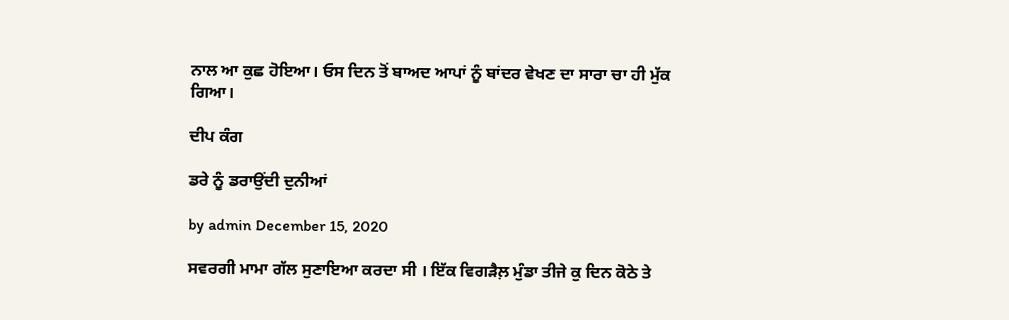ਨਾਲ ਆ ਕੁਛ ਹੋਇਆ। ਓਸ ਦਿਨ ਤੋਂ ਬਾਅਦ ਆਪਾਂ ਨੂੰ ਬਾਂਦਰ ਵੇਖਣ ਦਾ ਸਾਰਾ ਚਾ ਹੀ ਮੁੱਕ ਗਿਆ।

ਦੀਪ ਕੰਗ

ਡਰੇ ਨੂੰ ਡਰਾਉਂਦੀ ਦੁਨੀਆਂ

by admin December 15, 2020

ਸਵਰਗੀ ਮਾਮਾ ਗੱਲ ਸੁਣਾਇਆ ਕਰਦਾ ਸੀ । ਇੱਕ ਵਿਗੜੈਲ਼ ਮੁੰਡਾ ਤੀਜੇ ਕੁ ਦਿਨ ਕੋਠੇ ਤੇ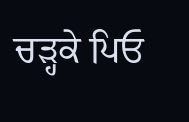ਚੜ੍ਹਕੇ ਪਿਓ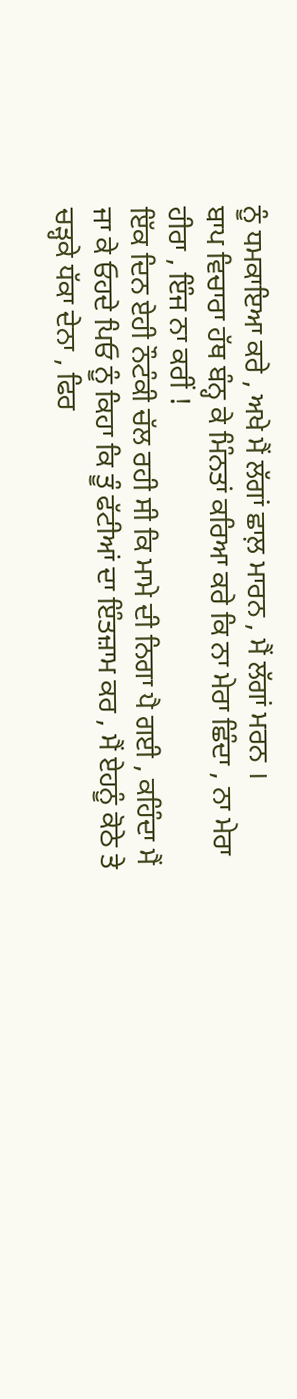ਨੂੰ ਧਮਕਾਇਆ ਕਰੇ , ਅਖੇ ਮੈਂ ਲੱਗਾਂ ਛਾਲ਼ ਮਾਰਨ , ਮੈਂ ਲੱਗਾਂ ਮਰਨ ।
ਬਾਪ ਵਿਚਾਰਾ ਹੱਥ ਬੰਨ੍ਹ ਕੇ ਮਿੰਨਤਾਂ ਕਰਿਆ ਕਰੇ ਕਿ ਨਾ ਮੇਰਾ ਛਿੰਦਾ , ਨਾ ਮੇਰਾ ਹੀਰਾ , ਇੰਜ ਨਾ ਕਰੀਂ !
ਇੱਕ ਦਿਨ ਏਹੀ ਨੌਟੰਕੀ ਚੱਲ ਰਹੀ ਸੀ ਕਿ ਮਾਮੇ ਦੀ ਨਿਗਾ ਪੈ ਗਈ , ਕਹਿੰਦਾ ਮੈਂ ਜਾ ਕੇ ਓਹਦੇ ਪਿਓ ਨੂੰ ਕਿਹਾ ਕਿ ਤੂੰ ਫੱਟੀਆਂ ਦਾ ਇੰਤਜ਼ਾਮ ਕਰ , ਮੈਂ ਏਹਨੂੰ ਕੋਠੇ ਤੇ ਚੜ੍ਹਕੇ ਧੱਕਾ ਦੇਨਾ , ਫਿਰ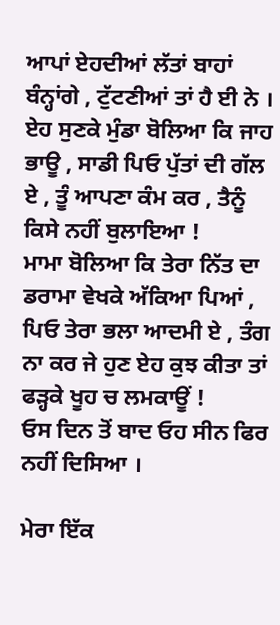ਆਪਾਂ ਏਹਦੀਆਂ ਲੱਤਾਂ ਬਾਹਾਂ ਬੰਨ੍ਹਾਂਗੇ , ਟੁੱਟਣੀਆਂ ਤਾਂ ਹੈ ਈ ਨੇ ।
ਏਹ ਸੁਣਕੇ ਮੁੰਡਾ ਬੋਲਿਆ ਕਿ ਜਾਹ ਭਾਊ , ਸਾਡੀ ਪਿਓ ਪੁੱਤਾਂ ਦੀ ਗੱਲ ਏ , ਤੂੰ ਆਪਣਾ ਕੰਮ ਕਰ , ਤੈਨੂੰ ਕਿਸੇ ਨਹੀਂ ਬੁਲਾਇਆ !
ਮਾਮਾ ਬੋਲਿਆ ਕਿ ਤੇਰਾ ਨਿੱਤ ਦਾ ਡਰਾਮਾ ਵੇਖਕੇ ਅੱਕਿਆ ਪਿਆਂ , ਪਿਓ ਤੇਰਾ ਭਲਾ ਆਦਮੀ ਏ , ਤੰਗ ਨਾ ਕਰ ਜੇ ਹੁਣ ਏਹ ਕੁਝ ਕੀਤਾ ਤਾਂ ਫੜ੍ਹਕੇ ਖੂਹ ਚ ਲਮਕਾਊਂ !
ਓਸ ਦਿਨ ਤੋਂ ਬਾਦ ਓਹ ਸੀਨ ਫਿਰ ਨਹੀਂ ਦਿਸਿਆ ।

ਮੇਰਾ ਇੱਕ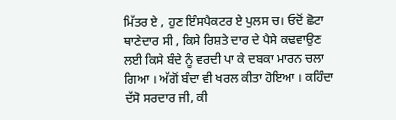ਮਿੱਤਰ ਏ , ਹੁਣ ਇੰਸਪੈਕਟਰ ਏ ਪੁਲਸ ਚ। ਓਦੋਂ ਛੋਟਾ ਥਾਣੇਦਾਰ ਸੀ , ਕਿਸੇ ਰਿਸ਼ਤੇ ਦਾਰ ਦੇ ਪੈਸੇ ਕਢਵਾਉਣ ਲਈ ਕਿਸੇ ਬੰਦੇ ਨੂੰ ਵਰਦੀ ਪਾ ਕੇ ਦਬਕਾ ਮਾਰਨ ਚਲਾ ਗਿਆ । ਅੱਗੋਂ ਬੰਦਾ ਵੀ ਖਰਲ ਕੀਤਾ ਹੋਇਆ । ਕਹਿੰਦਾ ਦੱਸੋ ਸਰਦਾਰ ਜੀ, ਕੀ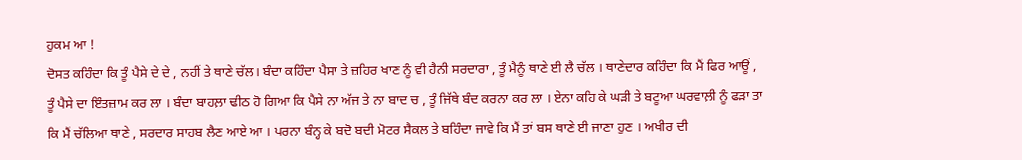ਹੁਕਮ ਆ !
ਦੋਸਤ ਕਹਿੰਦਾ ਕਿ ਤੂੰ ਪੈਸੇ ਦੇ ਦੇ , ਨਹੀਂ ਤੇ ਥਾਣੇ ਚੱਲ। ਬੰਦਾ ਕਹਿੰਦਾ ਪੈਸਾ ਤੇ ਜ਼ਹਿਰ ਖਾਣ ਨੂੰ ਵੀ ਹੈਨੀ ਸਰਦਾਰਾ , ਤੂੰ ਮੈਨੂੰ ਥਾਣੇ ਈ ਲੈ ਚੱਲ । ਥਾਣੇਦਾਰ ਕਹਿੰਦਾ ਕਿ ਮੈਂ ਫਿਰ ਆਊਂ , ਤੂੰ ਪੈਸੇ ਦਾ ਇੰਤਜ਼ਾਮ ਕਰ ਲਾ । ਬੰਦਾ ਬਾਹਲ਼ਾ ਢੀਠ ਹੋ ਗਿਆ ਕਿ ਪੈਸੇ ਨਾ ਅੱਜ ਤੇ ਨਾ ਬਾਦ ਚ , ਤੂੰ ਜਿੱਥੇ ਬੰਦ ਕਰਨਾ ਕਰ ਲਾ । ਏਨਾ ਕਹਿ ਕੇ ਘੜੀ ਤੇ ਬਟੂਆ ਘਰਵਾਲ਼ੀ ਨੂੰ ਫੜਾ ਤਾ ਕਿ ਮੈਂ ਚੱਲਿਆ ਥਾਣੇ , ਸਰਦਾਰ ਸਾਹਬ ਲੈਣ ਆਏ ਆ । ਪਰਨਾ ਬੰਨ੍ਹ ਕੇ ਬਦੋ ਬਦੀ ਮੋਟਰ ਸੈਕਲ ਤੇ ਬਹਿੰਦਾ ਜਾਵੇ ਕਿ ਮੈਂ ਤਾਂ ਬਸ ਥਾਣੇ ਈ ਜਾਣਾ ਹੁਣ । ਅਖੀਰ ਦੀ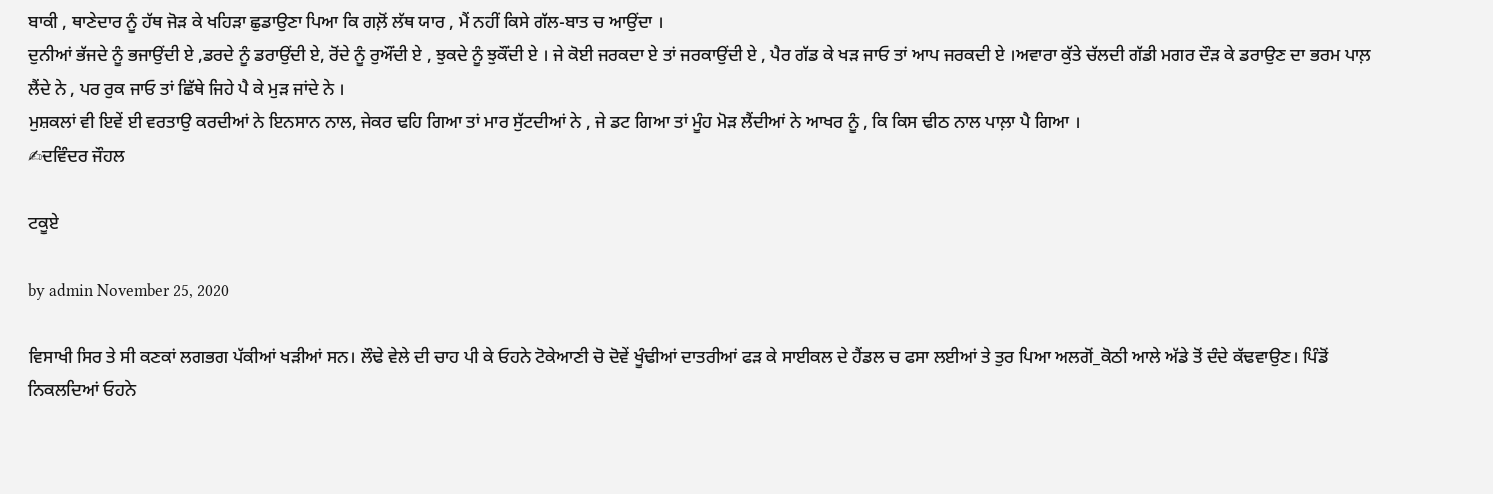ਬਾਕੀ , ਥਾਣੇਦਾਰ ਨੂੰ ਹੱਥ ਜੋੜ ਕੇ ਖਹਿੜਾ ਛੁਡਾਉਣਾ ਪਿਆ ਕਿ ਗਲ਼ੋਂ ਲੱਥ ਯਾਰ , ਮੈਂ ਨਹੀਂ ਕਿਸੇ ਗੱਲ-ਬਾਤ ਚ ਆਉਂਦਾ ।
ਦੁਨੀਆਂ ਭੱਜਦੇ ਨੂੰ ਭਜਾਉਂਦੀ ਏ ,ਡਰਦੇ ਨੂੰ ਡਰਾਉਂਦੀ ਏ, ਰੋਂਦੇ ਨੂੰ ਰੁਔਂਦੀ ਏ , ਝੁਕਦੇ ਨੂੰ ਝੁਕੌਂਦੀ ਏ । ਜੇ ਕੋਈ ਜਰਕਦਾ ਏ ਤਾਂ ਜਰਕਾਉਂਦੀ ਏ , ਪੈਰ ਗੱਡ ਕੇ ਖੜ ਜਾਓ ਤਾਂ ਆਪ ਜਰਕਦੀ ਏ ।ਅਵਾਰਾ ਕੁੱਤੇ ਚੱਲਦੀ ਗੱਡੀ ਮਗਰ ਦੌੜ ਕੇ ਡਰਾਉਣ ਦਾ ਭਰਮ ਪਾਲ਼ ਲੈਂਦੇ ਨੇ , ਪਰ ਰੁਕ ਜਾਓ ਤਾਂ ਛਿੱਥੇ ਜਿਹੇ ਪੈ ਕੇ ਮੁੜ ਜਾਂਦੇ ਨੇ ।
ਮੁਸ਼ਕਲਾਂ ਵੀ ਇਵੇਂ ਈ ਵਰਤਾਉ ਕਰਦੀਆਂ ਨੇ ਇਨਸਾਨ ਨਾਲ, ਜੇਕਰ ਢਹਿ ਗਿਆ ਤਾਂ ਮਾਰ ਸੁੱਟਦੀਆਂ ਨੇ , ਜੇ ਡਟ ਗਿਆ ਤਾਂ ਮੂੰਹ ਮੋੜ ਲੈਂਦੀਆਂ ਨੇ ਆਖਰ ਨੂੰ , ਕਿ ਕਿਸ ਢੀਠ ਨਾਲ ਪਾਲ਼ਾ ਪੈ ਗਿਆ ।
✍ਦਵਿੰਦਰ ਜੌਹਲ

ਟਕੂਏ

by admin November 25, 2020

ਵਿਸਾਖੀ ਸਿਰ ਤੇ ਸੀ ਕਣਕਾਂ ਲਗਭਗ ਪੱਕੀਆਂ ਖੜੀਆਂ ਸਨ। ਲੌਢੇ ਵੇਲੇ ਦੀ ਚਾਹ ਪੀ ਕੇ ਓਹਨੇ ਟੋਕੇਆਣੀ ਚੋ ਦੋਵੇਂ ਖੂੰਢੀਆਂ ਦਾਤਰੀਆਂ ਫੜ ਕੇ ਸਾਈਕਲ ਦੇ ਹੈਂਡਲ ਚ ਫਸਾ ਲਈਆਂ ਤੇ ਤੁਰ ਪਿਆ ਅਲਗੋਂ_ਕੋਠੀ ਆਲੇ ਅੱਡੇ ਤੋਂ ਦੰਦੇ ਕੱਢਵਾਉਣ। ਪਿੰਡੋਂ ਨਿਕਲਦਿਆਂ ਓਹਨੇ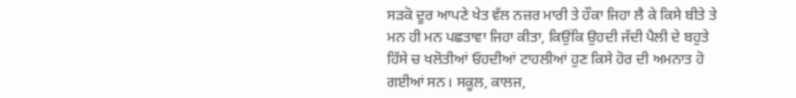ਸੜਕੋ ਦੂਰ ਆਪਣੇ ਖੇਤ ਵੱਲ ਨਜ਼ਰ ਮਾਰੀ ਤੇ ਹੌਕਾ ਜਿਹਾ ਲੈ ਕੇ ਕਿਸੇ ਬੀਤੇ ਤੇ ਮਨ ਹੀ ਮਨ ਪਛਤਾਵਾ ਜਿਹਾ ਕੀਤਾ, ਕਿਉਂਕਿ ਉਹਦੀ ਜੱਦੀ ਪੈਲੀ ਦੇ ਬਹੁਤੇ ਹਿੱਸੇ ਚ ਖਲੋਤੀਆਂ ਓਹਦੀਆਂ ਟਾਹਲੀਆਂ ਹੁਣ ਕਿਸੇ ਹੋਰ ਦੀ ਅਮਨਾਤ ਹੋ ਗਈਆਂ ਸਨ। ਸਕੂਲ, ਕਾਲਜ,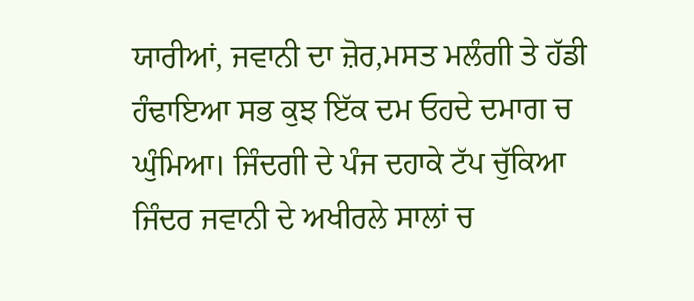ਯਾਰੀਆਂ, ਜਵਾਨੀ ਦਾ ਜ਼ੋਰ,ਮਸਤ ਮਲੰਗੀ ਤੇ ਹੱਡੀ ਹੰਢਾਇਆ ਸਭ ਕੁਝ ਇੱਕ ਦਮ ਓਹਦੇ ਦਮਾਗ ਚ ਘੁੰਮਿਆ। ਜਿੰਦਗੀ ਦੇ ਪੰਜ ਦਹਾਕੇ ਟੱਪ ਚੁੱਕਿਆ ਜਿੰਦਰ ਜਵਾਨੀ ਦੇ ਅਖੀਰਲੇ ਸਾਲਾਂ ਚ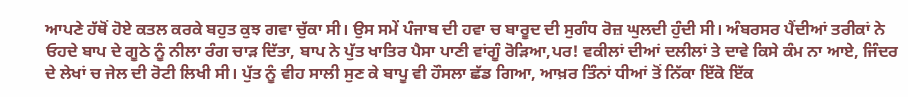ਆਪਣੇ ਹੱਥੋਂ ਹੋਏ ਕਤਲ ਕਰਕੇ ਬਹੁਤ ਕੁਝ ਗਵਾ ਚੁੱਕਾ ਸੀ। ਉਸ ਸਮੇਂ ਪੰਜਾਬ ਦੀ ਹਵਾ ਚ ਬਾਰੂਦ ਦੀ ਸੁਗੰਧ ਰੋਜ਼ ਘੁਲਦੀ ਹੁੰਦੀ ਸੀ। ਅੰਬਰਸਰ ਪੈਂਦੀਆਂ ਤਰੀਕਾਂ ਨੇ ਓਹਦੇ ਬਾਪ ਦੇ ਗੂਠੇ ਨੂੰ ਨੀਲਾ ਰੰਗ ਚਾੜ ਦਿੱਤਾ, ਬਾਪ ਨੇ ਪੁੱਤ ਖਾਤਿਰ ਪੈਸਾ ਪਾਣੀ ਵਾਂਗੂੰ ਰੋੜਿਆ,ਪਰ! ਵਕੀਲਾਂ ਦੀਆਂ ਦਲੀਲਾਂ ਤੇ ਦਾਵੇ ਕਿਸੇ ਕੰਮ ਨਾ ਆਏ, ਜਿੰਦਰ ਦੇ ਲੇਖਾਂ ਚ ਜੇਲ ਦੀ ਰੋਟੀ ਲਿਖੀ ਸੀ। ਪੁੱਤ ਨੂੰ ਵੀਹ ਸਾਲੀ ਸੁਣ ਕੇ ਬਾਪੂ ਵੀ ਹੌਸਲਾ ਛੱਡ ਗਿਆ, ਆਖ਼ਰ ਤਿੰਨਾਂ ਧੀਆਂ ਤੋਂ ਨਿੱਕਾ ਇੱਕੋ ਇੱਕ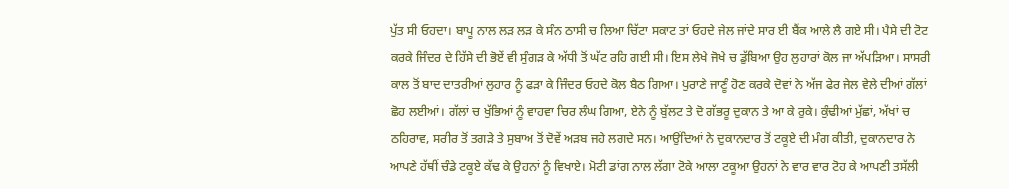ਪੁੱਤ ਸੀ ਓਹਦਾ। ਬਾਪੂ ਨਾਲ ਲੜ ਲੜ ਕੇ ਸੰਨ ਠਾਸੀ ਚ ਲਿਆ ਚਿੱਟਾ ਸਕਾਟ ਤਾਂ ਓਹਦੇ ਜੇਲ ਜਾਂਦੇ ਸਾਰ ਈ ਬੈਂਕ ਆਲੇ ਲੈ ਗਏ ਸੀ। ਪੈਸੇ ਦੀ ਟੋਟ ਕਰਕੇ ਜਿੰਦਰ ਦੇ ਹਿੱਸੇ ਦੀ ਭੋਏਂ ਵੀ ਸੁੰਗੜ ਕੇ ਅੱਧੀ ਤੋਂ ਘੱਟ ਰਹਿ ਗਈ ਸੀ। ਇਸ ਲੇਖੇ ਜੋਖੇ ਚ ਡੁੱਬਿਆ ਉਹ ਲੁਹਾਰਾਂ ਕੋਲ ਜਾ ਅੱਪੜਿਆ। ਸਾਸਰੀ ਕਾਲ ਤੋਂ ਬਾਦ ਦਾਤਰੀਆਂ ਲੁਹਾਰ ਨੂੰ ਫੜਾ ਕੇ ਜਿੰਦਰ ਓਹਦੇ ਕੋਲ ਬੈਠ ਗਿਆ। ਪੁਰਾਣੇ ਜਾਣੂੰ ਹੋਣ ਕਰਕੇ ਦੋਵਾਂ ਨੇ ਅੱਜ ਫੇਰ ਜੇਲ ਵੇਲੇ ਦੀਆਂ ਗੱਲਾਂ ਛੋਹ ਲਈਆਂ। ਗੱਲਾਂ ਚ ਖੁੱਭਿਆਂ ਨੂੰ ਵਾਹਵਾ ਚਿਰ ਲੰਘ ਗਿਆ, ਏਨੇ ਨੂੰ ਬੁੱਲਟ ਤੇ ਦੋ ਗੱਭਰੂ ਦੁਕਾਨ ਤੇ ਆ ਕੇ ਰੁਕੇ। ਕੁੰਢੀਆਂ ਮੁੱਛਾਂ, ਅੱਖਾਂ ਚ ਠਹਿਰਾਵ, ਸਰੀਰ ਤੋਂ ਤਗੜੇ ਤੇ ਸੁਬਾਅ ਤੋਂ ਦੋਵੇਂ ਅੜਬ ਜਹੇ ਲਗਦੇ ਸਨ। ਆਉਂਦਿਆਂ ਨੇ ਦੁਕਾਨਦਾਰ ਤੋਂ ਟਕੂਏ ਦੀ ਮੰਗ ਕੀਤੀ, ਦੁਕਾਨਦਾਰ ਨੇ ਆਪਣੇ ਹੱਥੀਂ ਚੰਡੇ ਟਕੂਏ ਕੱਢ ਕੇ ਉਹਨਾਂ ਨੂੰ ਵਿਖਾਏ। ਮੋਟੀ ਡਾਂਗ ਨਾਲ ਲੱਗਾ ਟੋਕੇ ਆਲਾ ਟਕੂਆ ਉਹਨਾਂ ਨੇ ਵਾਰ ਵਾਰ ਟੋਹ ਕੇ ਆਪਣੀ ਤਸੱਲੀ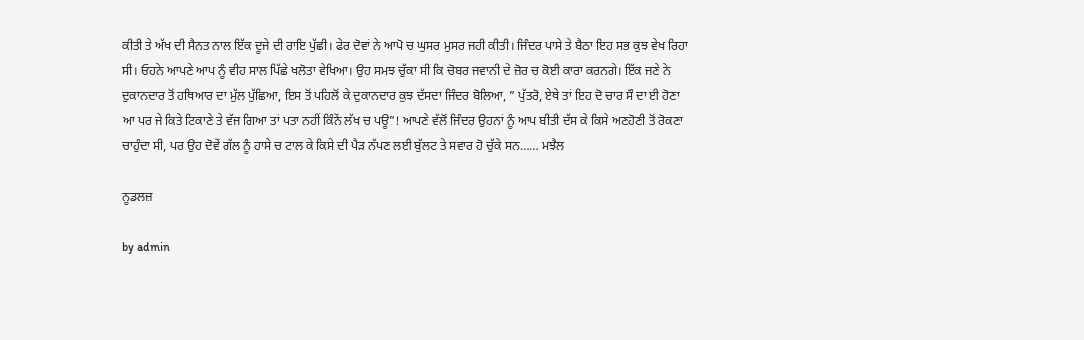ਕੀਤੀ ਤੇ ਅੱਖ ਦੀ ਸੈਨਤ ਨਾਲ ਇੱਕ ਦੂਜੇ ਦੀ ਰਾਇ ਪੁੱਛੀ। ਫੇਰ ਦੋਵਾਂ ਨੇ ਆਪੋ ਚ ਘੁਸਰ ਮੁਸਰ ਜਹੀ ਕੀਤੀ। ਜਿੰਦਰ ਪਾਸੇ ਤੇ ਬੈਠਾ ਇਹ ਸਭ ਕੁਝ ਵੇਖ ਰਿਹਾ ਸੀ। ਓਹਨੇ ਆਪਣੇ ਆਪ ਨੂੰ ਵੀਹ ਸਾਲ ਪਿੱਛੇ ਖਲੋਤਾ ਵੇਖਿਆ। ਉਹ ਸਮਝ ਚੁੱਕਾ ਸੀ ਕਿ ਚੋਬਰ ਜਵਾਨੀ ਦੇ ਜ਼ੋਰ ਚ ਕੋਈ ਕਾਰਾ ਕਰਨਗੇ। ਇੱਕ ਜਣੇ ਨੇ ਦੁਕਾਨਦਾਰ ਤੋਂ ਹਥਿਆਰ ਦਾ ਮੁੱਲ ਪੁੱਛਿਆ, ਇਸ ਤੋਂ ਪਹਿਲੋਂ ਕੇ ਦੁਕਾਨਦਾਰ ਕੁਝ ਦੱਸਦਾ ਜਿੰਦਰ ਬੋਲਿਆ, ” ਪੁੱਤਰੋ, ਏਥੇ ਤਾਂ ਇਹ ਦੋ ਚਾਰ ਸੌ ਦਾ ਈ ਹੋਣਾ ਆ ਪਰ ਜੇ ਕਿਤੇ ਟਿਕਾਣੇ ਤੇ ਵੱਜ ਗਿਆ ਤਾਂ ਪਤਾ ਨਹੀਂ ਕਿੰਨੇਂ ਲੱਖ ਚ ਪਊ”! ਆਪਣੇ ਵੱਲੋਂ ਜਿੰਦਰ ਉਹਨਾਂ ਨੂੰ ਆਪ ਬੀਤੀ ਦੱਸ ਕੇ ਕਿਸੇ ਅਣਹੋਣੀ ਤੋਂ ਰੋਕਣਾ ਚਾਹੁੰਦਾ ਸੀ, ਪਰ ਉਹ ਦੋਵੇਂ ਗੱਲ ਨੂੰ ਹਾਸੇ ਚ ਟਾਲ ਕੇ ਕਿਸੇ ਦੀ ਪੈੜ ਨੱਪਣ ਲਈ ਬੁੱਲਟ ਤੇ ਸਵਾਰ ਹੋ ਚੁੱਕੇ ਸਨ…… ਮਝੈਲ

ਨੂਡਲਜ਼

by admin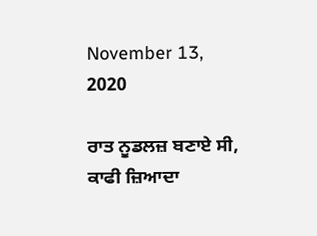November 13, 2020

ਰਾਤ ਨੂਡਲਜ਼ ਬਣਾਏ ਸੀ, ਕਾਫੀ ਜ਼ਿਆਦਾ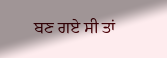ਬਣ ਗਏ ਸੀ ਤਾਂ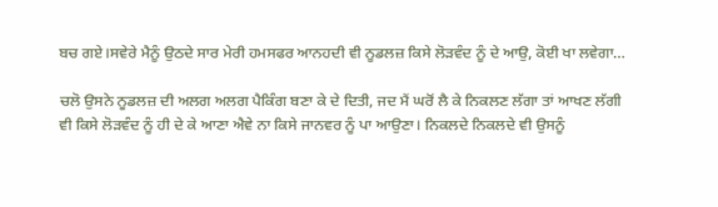ਬਚ ਗਏ।ਸਵੇਰੇ ਮੈਨੂੰ ਉਠਦੇ ਸਾਰ ਮੇਰੀ ਹਮਸਫਰ ਆਨਹਦੀ ਵੀ ਨੂਡਲਜ਼ ਕਿਸੇ ਲੋੜਵੰਦ ਨੂੰ ਦੇ ਆਉ, ਕੋਈ ਖਾ ਲਵੇਗਾ…

ਚਲੋ ਉਸਨੇ ਨੂਡਲਜ਼ ਦੀ ਅਲਗ ਅਲਗ ਪੈਕਿੰਗ ਬਣਾ ਕੇ ਦੇ ਦਿਤੀ, ਜਦ ਮੈਂ ਘਰੋਂ ਲੈ ਕੇ ਨਿਕਲਣ ਲੱਗਾ ਤਾਂ ਆਖਣ ਲੱਗੀ ਵੀ ਕਿਸੇ ਲੋੜਵੰਦ ਨੂੰ ਹੀ ਦੇ ਕੇ ਆਣਾ ਐਵੇ ਨਾ ਕਿਸੇ ਜਾਨਵਰ ਨੂੰ ਪਾ ਆਉਣਾ। ਨਿਕਲਦੇ ਨਿਕਲਦੇ ਵੀ ਉਸਨੂੰ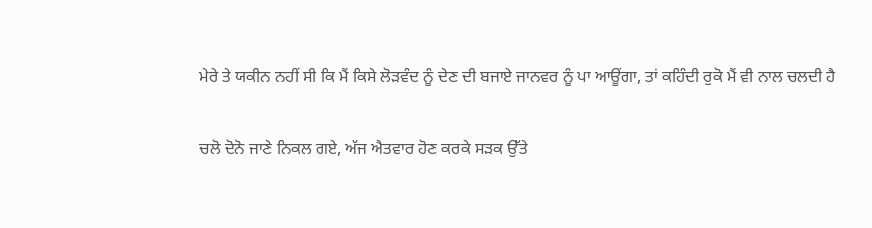ਮੇਰੇ ਤੇ ਯਕੀਨ ਨਹੀਂ ਸੀ ਕਿ ਮੈਂ ਕਿਸੇ ਲੋੜਵੰਦ ਨੂੰ ਦੇਣ ਦੀ ਬਜਾਏ ਜਾਨਵਰ ਨੂੰ ਪਾ ਆਊਂਗਾ, ਤਾਂ ਕਹਿੰਦੀ ਰੁਕੋ ਮੈਂ ਵੀ ਨਾਲ ਚਲਦੀ ਹੈ

ਚਲੋ ਦੋਨੋ ਜਾਣੇ ਨਿਕਲ ਗਏ, ਅੱਜ ਐਤਵਾਰ ਹੋਣ ਕਰਕੇ ਸੜਕ ਉੱਤੇ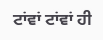ਟਾਂਵਾਂ ਟਾਂਵਾਂ ਹੀ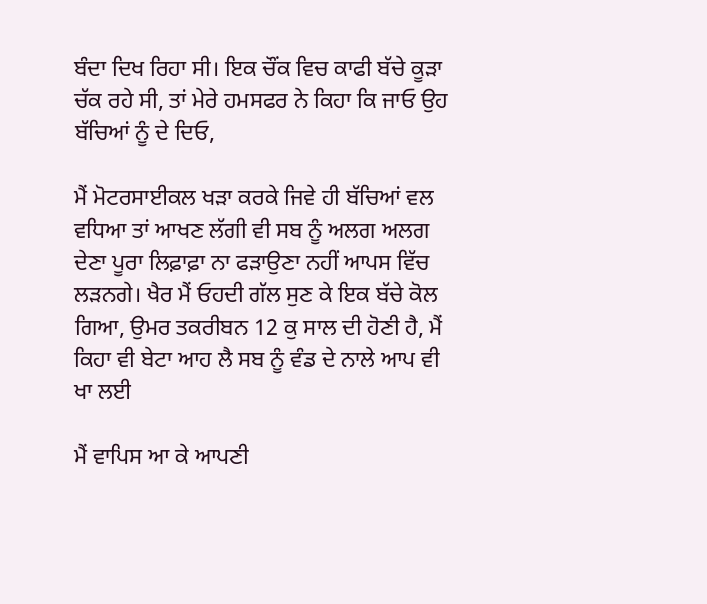ਬੰਦਾ ਦਿਖ ਰਿਹਾ ਸੀ। ਇਕ ਚੌਂਕ ਵਿਚ ਕਾਫੀ ਬੱਚੇ ਕੂੜਾ ਚੱਕ ਰਹੇ ਸੀ, ਤਾਂ ਮੇਰੇ ਹਮਸਫਰ ਨੇ ਕਿਹਾ ਕਿ ਜਾਓ ਉਹ ਬੱਚਿਆਂ ਨੂੰ ਦੇ ਦਿਓ,

ਮੈਂ ਮੋਟਰਸਾਈਕਲ ਖੜਾ ਕਰਕੇ ਜਿਵੇ ਹੀ ਬੱਚਿਆਂ ਵਲ ਵਧਿਆ ਤਾਂ ਆਖਣ ਲੱਗੀ ਵੀ ਸਬ ਨੂੰ ਅਲਗ ਅਲਗ ਦੇਣਾ ਪੂਰਾ ਲਿਫ਼ਾਫ਼ਾ ਨਾ ਫੜਾਉਣਾ ਨਹੀਂ ਆਪਸ ਵਿੱਚ ਲੜਨਗੇ। ਖੈਰ ਮੈਂ ਓਹਦੀ ਗੱਲ ਸੁਣ ਕੇ ਇਕ ਬੱਚੇ ਕੋਲ ਗਿਆ, ਉਮਰ ਤਕਰੀਬਨ 12 ਕੁ ਸਾਲ ਦੀ ਹੋਣੀ ਹੈ, ਮੈਂ ਕਿਹਾ ਵੀ ਬੇਟਾ ਆਹ ਲੈ ਸਬ ਨੂੰ ਵੰਡ ਦੇ ਨਾਲੇ ਆਪ ਵੀ ਖਾ ਲਈ

ਮੈਂ ਵਾਪਿਸ ਆ ਕੇ ਆਪਣੀ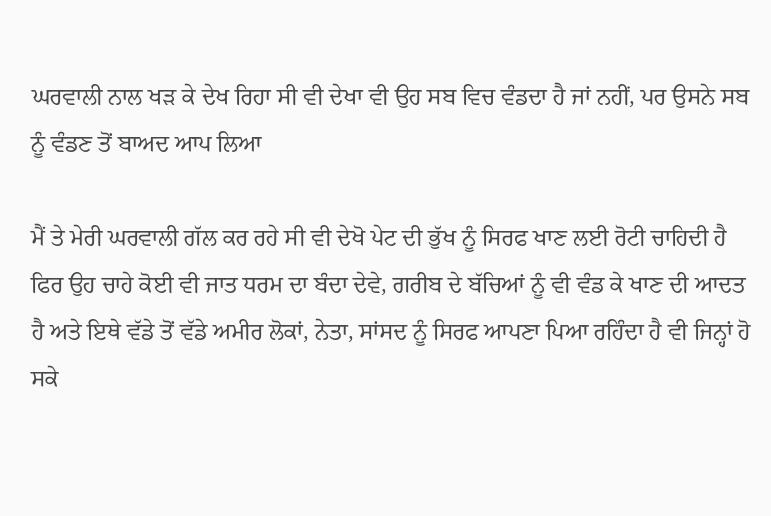ਘਰਵਾਲੀ ਨਾਲ ਖੜ ਕੇ ਦੇਖ ਰਿਹਾ ਸੀ ਵੀ ਦੇਖਾ ਵੀ ਉਹ ਸਬ ਵਿਚ ਵੰਡਦਾ ਹੈ ਜਾਂ ਨਹੀਂ, ਪਰ ਉਸਨੇ ਸਬ ਨੂੰ ਵੰਡਣ ਤੋਂ ਬਾਅਦ ਆਪ ਲਿਆ

ਮੈਂ ਤੇ ਮੇਰੀ ਘਰਵਾਲੀ ਗੱਲ ਕਰ ਰਹੇ ਸੀ ਵੀ ਦੇਖੋ ਪੇਟ ਦੀ ਭੁੱਖ ਨੂੰ ਸਿਰਫ ਖਾਣ ਲਈ ਰੋਟੀ ਚਾਹਿਦੀ ਹੈ ਫਿਰ ਉਹ ਚਾਹੇ ਕੋਈ ਵੀ ਜਾਤ ਧਰਮ ਦਾ ਬੰਦਾ ਦੇਵੇ, ਗਰੀਬ ਦੇ ਬੱਚਿਆਂ ਨੂੰ ਵੀ ਵੰਡ ਕੇ ਖਾਣ ਦੀ ਆਦਤ ਹੈ ਅਤੇ ਇਥੇ ਵੱਡੇ ਤੋਂ ਵੱਡੇ ਅਮੀਰ ਲੋਕਾਂ, ਨੇਤਾ, ਸਾਂਸਦ ਨੂੰ ਸਿਰਫ ਆਪਣਾ ਪਿਆ ਰਹਿੰਦਾ ਹੈ ਵੀ ਜਿਨ੍ਹਾਂ ਹੋ ਸਕੇ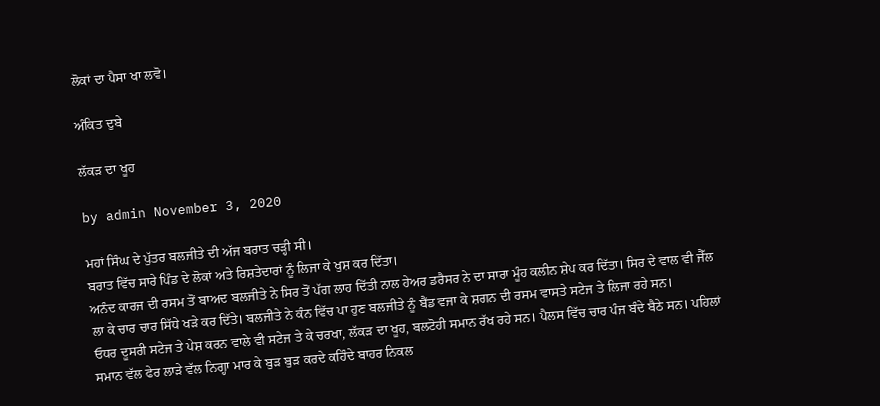ਲੋਕਾਂ ਦਾ ਪੈਸਾ ਖਾ ਲਵੋ।

ਅੰਕਿਤ ਦੁਬੇ

ਲੱਕੜ ਦਾ ਖੂਹ

by admin November 3, 2020

ਮਹਾਂ ਸਿੰਘ ਦੇ ਪੁੱਤਰ ਬਲਜੀਤੇ ਦੀ ਅੱਜ ਬਰਾਤ ਚੜ੍ਹੀ ਸੀ।
ਬਰਾਤ ਵਿੱਚ ਸਾਰੇ ਪਿੰਡ ਦੇ ਲੋਕਾਂ ਅਤੇ ਰਿਸ਼ਤੇਦਾਰਾਂ ਨੂੰ ਲਿਜਾ ਕੇ ਖੁਸ਼ ਕਰ ਦਿੱਤਾ।
ਅਨੰਦ ਕਾਰਜ ਦੀ ਰਸਮ ਤੋਂ ਬਾਅਦ ਬਲਜੀਤੇ ਨੇ ਸਿਰ ਤੋਂ ਪੱਗ ਲਾਹ ਦਿੱਤੀ ਨਾਲ ਹੇਅਰ ਡਰੈਸਰ ਨੇ ਦਾ ਸਾਰਾ ਮੂੰਹ ਕਲੀਨ ਸ਼ੇਪ ਕਰ ਦਿੱਤਾ। ਸਿਰ ਦੇ ਵਾਲ ਵੀ ਜੈੱਲ ਲਾ ਕੇ ਚਾਰ ਚਾਰ ਸਿੱਧੇ ਖੜੇ ਕਰ ਦਿੱਤੇ। ਬਲਜੀਤੇ ਨੇ ਕੰਨ ਵਿੱਚ ਪਾ ਹੁਣ ਬਲਜੀਤੇ ਨੂੰ ਬੈਂਡ ਵਜਾ ਕੇ ਸ਼ਗਨ ਦੀ ਰਸਮ ਵਾਸਤੇ ਸਟੇਜ ਤੇ ਲਿਜਾ ਰਹੇ ਸਨ।
ਓਧਰ ਦੂਸਰੀ ਸਟੇਜ ਤੇ ਪੇਸ਼ ਕਰਨ ਵਾਲੇ ਵੀ ਸਟੇਜ ਤੇ ਕੇ ਚਰਖਾ, ਲੱਕੜ ਦਾ ਖੂਹ, ਬਲਟੋਹੀ ਸਮਾਨ ਰੱਖ ਰਹੇ ਸਨ। ਪੈਲਸ ਵਿੱਚ ਚਾਰ ਪੰਜ ਬੰਦੇ ਬੈਠੇ ਸਨ। ਪਹਿਲਾਂ ਸਮਾਨ ਵੱਲ ਫੇਰ ਲਾੜੇ ਵੱਲ ਨਿਗ੍ਹਾ ਮਾਰ ਕੇ ਬੁੜ ਬੁੜ ਕਰਦੇ ਕਹਿੰਦੇ ਬਾਹਰ ਨਿਕਲ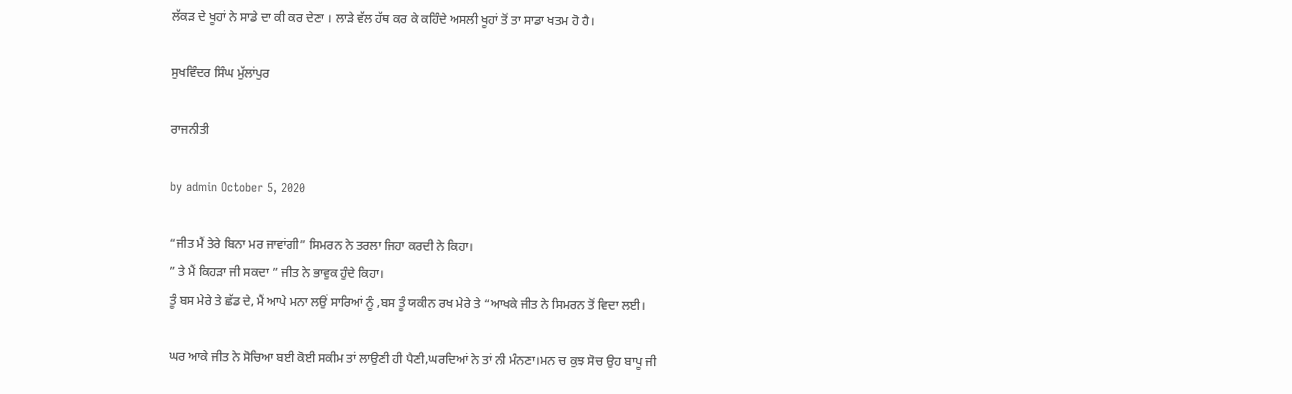ਲੱਕੜ ਦੇ ਖੂਹਾਂ ਨੇ ਸਾਡੇ ਦਾ ਕੀ ਕਰ ਦੇਣਾ । ਲਾੜੇ ਵੱਲ ਹੱਥ ਕਰ ਕੇ ਕਹਿੰਦੇ ਅਸਲੀ ਖੂਹਾਂ ਤੋਂ ਤਾ ਸਾਡਾ ਖਤਮ ਹੋ ਹੈ।

ਸੁਖਵਿੰਦਰ ਸਿੰਘ ਮੁੱਲਾਂਪੁਰ

ਰਾਜਨੀਤੀ

by admin October 5, 2020

“ਜੀਤ ਮੈਂ ਤੇਰੇ ਬਿਨਾ ਮਰ ਜਾਵਾਂਗੀ” ਸਿਮਰਨ ਨੇ ਤਰਲਾ ਜਿਹਾ ਕਰਦੀ ਨੇ ਕਿਹਾ।
” ਤੇ ਮੈਂ ਕਿਹੜਾ ਜੀ ਸਕਦਾ ” ਜੀਤ ਨੇ ਭਾਵੁਕ ਹੁੰਦੇ ਕਿਹਾ।
ਤੂੰ ਬਸ ਮੇਰੇ ਤੇ ਛੱਡ ਦੇ, ਮੈਂ ਆਪੇ ਮਨਾ ਲਉਂ ਸਾਰਿਆਂ ਨੂੰ ,ਬਸ ਤੂੰ ਯਕੀਨ ਰਖ ਮੇਰੇ ਤੇ “ਆਖਕੇ ਜੀਤ ਨੇ ਸਿਮਰਨ ਤੋਂ ਵਿਦਾ ਲਈ।

ਘਰ ਆਕੇ ਜੀਤ ਨੇ ਸੋਚਿਆ ਬਈ ਕੋਈ ਸਕੀਮ ਤਾਂ ਲਾਉਣੀ ਹੀ ਪੈਣੀ,ਘਰਦਿਆਂ ਨੇ ਤਾਂ ਨੀ ਮੰਨਣਾ।ਮਨ ਚ ਕੁਝ ਸੋਚ ਉਹ ਬਾਪੂ ਜੀ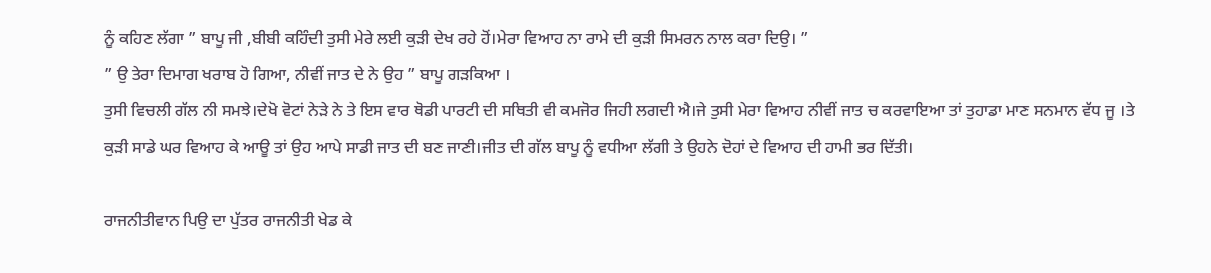ਨੂੰ ਕਹਿਣ ਲੱਗਾ ” ਬਾਪੂ ਜੀ ,ਬੀਬੀ ਕਹਿੰਦੀ ਤੁਸੀ ਮੇਰੇ ਲਈ ਕੁੜੀ ਦੇਖ ਰਹੇ ਹੋਂ।ਮੇਰਾ ਵਿਆਹ ਨਾ ਰਾਮੇ ਦੀ ਕੁੜੀ ਸਿਮਰਨ ਨਾਲ ਕਰਾ ਦਿਉ। ”
” ਉ ਤੇਰਾ ਦਿਮਾਗ ਖਰਾਬ ਹੋ ਗਿਆ, ਨੀਵੀਂ ਜਾਤ ਦੇ ਨੇ ਉਹ ” ਬਾਪੂ ਗੜਕਿਆ ।
ਤੁਸੀ ਵਿਚਲੀ ਗੱਲ ਨੀ ਸਮਝੇ।ਦੇਖੋ ਵੋਟਾਂ ਨੇੜੇ ਨੇ ਤੇ ਇਸ ਵਾਰ ਥੋਡੀ ਪਾਰਟੀ ਦੀ ਸਥਿਤੀ ਵੀ ਕਮਜੋਰ ਜਿਹੀ ਲਗਦੀ ਐ।ਜੇ ਤੁਸੀ ਮੇਰਾ ਵਿਆਹ ਨੀਵੀਂ ਜਾਤ ਚ ਕਰਵਾਇਆ ਤਾਂ ਤੁਹਾਡਾ ਮਾਣ ਸਨਮਾਨ ਵੱਧ ਜੂ ।ਤੇ ਕੁੜੀ ਸਾਡੇ ਘਰ ਵਿਆਹ ਕੇ ਆਊ ਤਾਂ ਉਹ ਆਪੇ ਸਾਡੀ ਜਾਤ ਦੀ ਬਣ ਜਾਣੀ।ਜੀਤ ਦੀ ਗੱਲ ਬਾਪੂ ਨੂੰ ਵਧੀਆ ਲੱਗੀ ਤੇ ਉਹਨੇ ਦੋਹਾਂ ਦੇ ਵਿਆਹ ਦੀ ਹਾਮੀ ਭਰ ਦਿੱਤੀ।

ਰਾਜਨੀਤੀਵਾਨ ਪਿਉ ਦਾ ਪੁੱਤਰ ਰਾਜਨੀਤੀ ਖੇਡ ਕੇ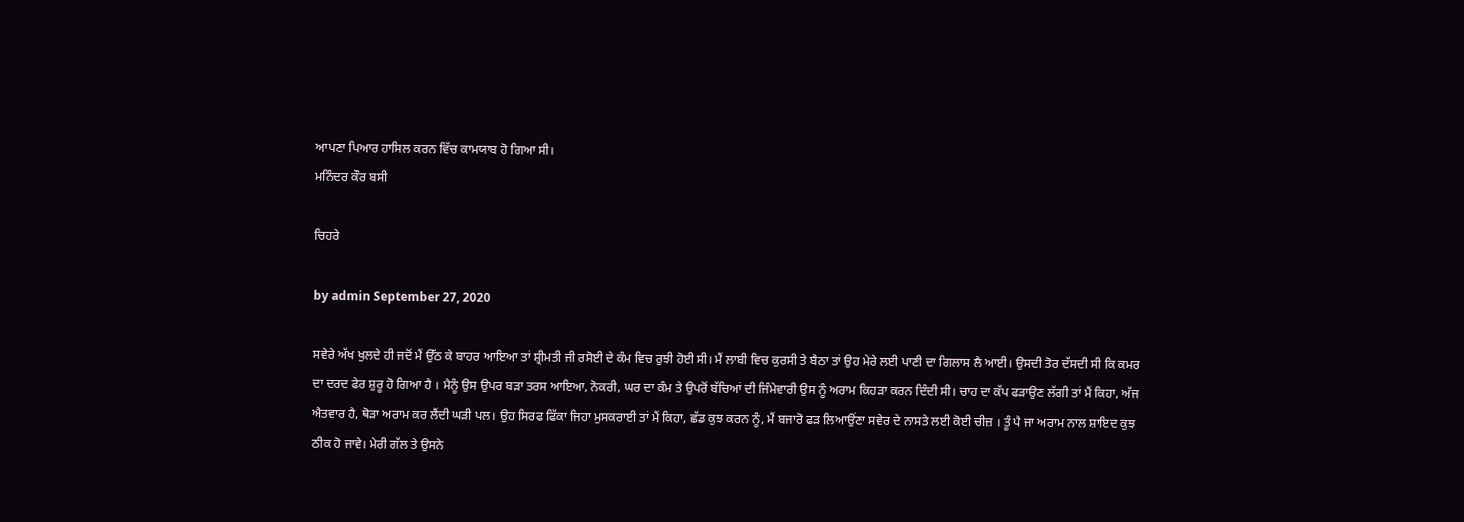ਆਪਣਾ ਪਿਆਰ ਹਾਸਿਲ ਕਰਨ ਵਿੱਚ ਕਾਮਯਾਬ ਹੋ ਗਿਆ ਸੀ।
ਮਨਿੰਦਰ ਕੌਰ ਬਸੀ

ਚਿਹਰੇ

by admin September 27, 2020

ਸਵੇਰੇ ਅੱਖ ਖੁਲਦੇ ਹੀ ਜਦੋਂ ਮੈਂ ਉੱਠ ਕੇ ਬਾਹਰ ਆਇਆ ਤਾਂ ਸ਼੍ਰੀਮਤੀ ਜੀ ਰਸੋਈ ਦੇ ਕੰਮ ਵਿਚ ਰੁਝੀ ਹੋਈ ਸੀ। ਮੈਂ ਲਾਬੀ ਵਿਚ ਕੁਰਸੀ ਤੇ ਬੈਠਾ ਤਾਂ ਉਹ ਮੇਰੇ ਲਈ ਪਾਣੀ ਦਾ ਗਿਲਾਸ ਲੈ ਆਈ। ਉਸਦੀ ਤੋਰ ਦੱਸਦੀ ਸੀ ਕਿ ਕਮਰ ਦਾ ਦਰਦ ਫੇਰ ਸ਼ੁਰੂ ਹੋ ਗਿਆ ਹੈ । ਮੈਨੂੰ ਉਸ ਉਪਰ ਬੜਾ ਤਰਸ ਆਇਆ, ਨੋਕਰੀ, ਘਰ ਦਾ ਕੰਮ ਤੇ ਉਪਰੋਂ ਬੱਚਿਆਂ ਦੀ ਜਿੰਮੇਵਾਰੀ ਉਸ ਨੂੰ ਅਰਾਮ ਕਿਹੜਾ ਕਰਨ ਦਿੰਦੀ ਸੀ। ਚਾਹ ਦਾ ਕੱਪ ਫੜਾਉਣ ਲੱਗੀ ਤਾਂ ਮੈਂ ਕਿਹਾ, ਅੱਜ ਐਤਵਾਰ ਹੈ, ਥੋੜਾ ਅਰਾਮ ਕਰ ਲੈਂਦੀ ਘੜੀ ਪਲ। ਉਹ ਸਿਰਫ ਫਿੱਕਾ ਜਿਹਾ ਮੁਸਕਰਾਈ ਤਾਂ ਮੈਂ ਕਿਹਾ, ਛੱਡ ਕੁਝ ਕਰਨ ਨੂੰ, ਮੈਂ ਬਜਾਰੋ ਫੜ ਲਿਆਉਂਣਾ ਸਵੇਰ ਦੇ ਨਾਸਤੇ ਲਈ ਕੋਈ ਚੀਜ਼ । ਤੂੰ ਪੈ ਜਾ ਅਰਾਮ ਨਾਲ ਸ਼ਾਇਦ ਕੁਝ ਠੀਕ ਹੋ ਜਾਵੇ। ਮੇਰੀ ਗੱਲ ਤੇ ਉਸਨੇ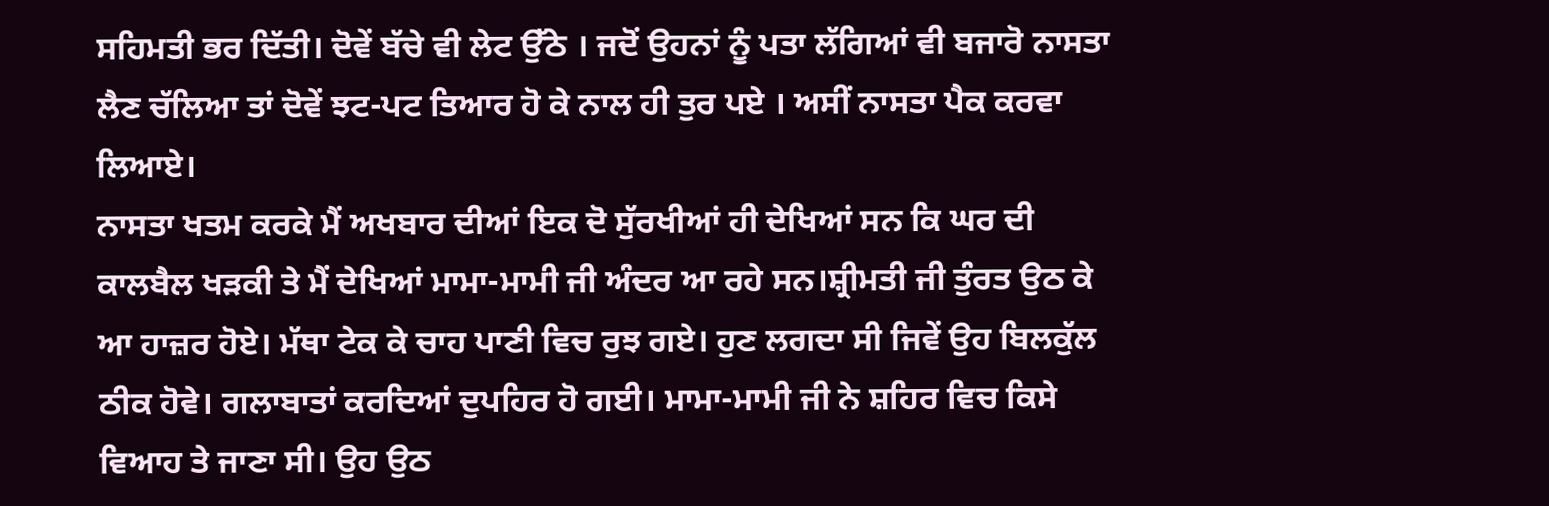ਸਹਿਮਤੀ ਭਰ ਦਿੱਤੀ। ਦੋਵੇਂ ਬੱਚੇ ਵੀ ਲੇਟ ਉੱਠੇ । ਜਦੋਂ ਉਹਨਾਂ ਨੂੰ ਪਤਾ ਲੱਗਿਆਂ ਵੀ ਬਜਾਰੋ ਨਾਸਤਾ ਲੈਣ ਚੱਲਿਆ ਤਾਂ ਦੋਵੇਂ ਝਟ-ਪਟ ਤਿਆਰ ਹੋ ਕੇ ਨਾਲ ਹੀ ਤੁਰ ਪਏ । ਅਸੀਂ ਨਾਸਤਾ ਪੈਕ ਕਰਵਾ ਲਿਆਏ।
ਨਾਸਤਾ ਖਤਮ ਕਰਕੇ ਮੈਂ ਅਖਬਾਰ ਦੀਆਂ ਇਕ ਦੋ ਸੁੱਰਖੀਆਂ ਹੀ ਦੇਖਿਆਂ ਸਨ ਕਿ ਘਰ ਦੀ ਕਾਲਬੈਲ ਖੜਕੀ ਤੇ ਮੈਂ ਦੇਖਿਆਂ ਮਾਮਾ-ਮਾਮੀ ਜੀ ਅੰਦਰ ਆ ਰਹੇ ਸਨ।ਸ਼੍ਰੀਮਤੀ ਜੀ ਤੁੰਰਤ ਉਠ ਕੇ ਆ ਹਾਜ਼ਰ ਹੋਏ। ਮੱਥਾ ਟੇਕ ਕੇ ਚਾਹ ਪਾਣੀ ਵਿਚ ਰੁਝ ਗਏ। ਹੁਣ ਲਗਦਾ ਸੀ ਜਿਵੇਂ ਉਹ ਬਿਲਕੁੱਲ ਠੀਕ ਹੋਵੇ। ਗਲਾਬਾਤਾਂ ਕਰਦਿਆਂ ਦੁਪਹਿਰ ਹੋ ਗਈ। ਮਾਮਾ-ਮਾਮੀ ਜੀ ਨੇ ਸ਼ਹਿਰ ਵਿਚ ਕਿਸੇ ਵਿਆਹ ਤੇ ਜਾਣਾ ਸੀ। ਉਹ ਉਠ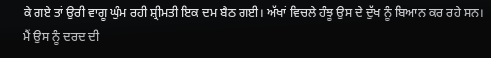ਕੇ ਗਏ ਤਾਂ ਉਰੀ ਵਾਗੂ ਘੁੰਮ ਰਹੀ ਸ਼੍ਰੀਮਤੀ ਇਕ ਦਮ ਬੈਠ ਗਈ। ਅੱਖਾਂ ਵਿਚਲੇ ਹੰਝੂ ਉਸ ਦੇ ਦੁੱਖ ਨੂੰ ਬਿਆਨ ਕਰ ਰਹੇ ਸਨ। ਮੈਂ ਉਸ ਨੂੰ ਦਰਦ ਦੀ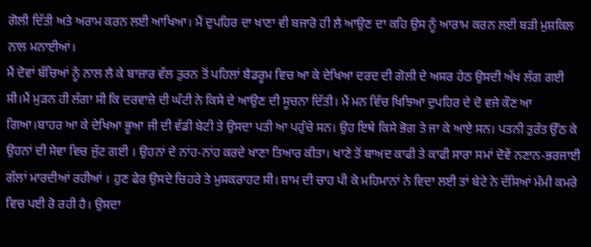ਗੋਲੀ ਦਿੱਤੀ ਅਤੇ ਅਰਾਮ ਕਰਨ ਲਈ ਆਖਿਆ। ਮੈਂ ਦੁਪਹਿਰ ਦਾ ਖਾਣਾ ਵੀ ਬਜਾਰੋ ਹੀ ਲੈ ਆਉਣ ਦਾ ਕਹਿ ਉਸ ਨੂੰ ਆਰਾਮ ਕਰਨ ਲਈ ਬੜੀ ਮੁਸ਼ਕਿਲ ਨਾਲ ਮਨਾਈਆਂ।
ਮੈਂ ਦੋਵਾਂ ਬੱਚਿਆਂ ਨੂੰ ਨਾਲ ਲੈ ਕੇ ਬਾਜ਼ਾਰ ਵੱਲ ਤੁਰਨ ਤੋਂ ਪਹਿਲਾਂ ਬੈਡਰੂਮ ਵਿਚ ਆ ਕੇ ਦੇਖਿਆ ਦਰਦ ਦੀ ਗੋਲੀ ਦੇ ਅਸਰ ਹੇਠ ਉਸਦੀ ਅੱਖ ਲੱਗ ਗਈ ਸੀ।ਮੈਂ ਮੁੜਨ ਹੀ ਲੱਗਾ ਸੀ ਕਿ ਦਰਵਾਜ਼ੇ ਦੀ ਘੰਟੀ ਨੇ ਕਿਸੇ ਦੇ ਆਉਣ ਦੀ ਸੂਚਨਾ ਦਿੱਤੀ। ਮੈਂ ਮਨ ਵਿੱਚ ਖਿਝਿਆ ਦੁਪਹਿਰ ਦੇ ਦੋ ਵਜੇ ਕੌਣ ਆ ਗਿਆ।ਬਾਹਰ ਆ ਕੇ ਦੇਖਿਆ ਭੂਆ ਜੀ ਦੀ ਵੱਡੀ ਬੇਟੀ ਤੇ ਉਸਦਾ ਪਤੀ ਆ ਪਹੁੰਚੇ ਸਨ। ਉਹ ਇਥੇ ਕਿਸੇ ਭੋਗ ਤੇ ਜਾ ਕੇ ਆਏ ਸਨ। ਪਤਨੀ ਤੁਰੰਤ ਉੱਠ ਕੇ ਉਹਨਾਂ ਦੀ ਸੇਵਾ ਵਿਚ ਜੁੱਟ ਗਈ । ਉਹਨਾਂ ਦੇ ਨਾਂਹ-ਨਾਂਹ ਕਰਦੇ ਖਾਣਾ ਤਿਆਰ ਕੀਤਾ। ਖਾਣੇ ਤੋਂ ਬਾਅਦ ਕਾਫੀ ਤੇ ਕਾਫੀ ਸਾਰਾ ਸਮਾਂ ਦੋਵੇਂ ਨਣਾਨ-ਭਰਜਾਈ ਗੱਲਾਂ ਮਾਰਦੀਆਂ ਰਹੀਆਂ । ਹੁਣ ਫੇਰ ਉਸਦੇ ਚਿਹਰੇ ਤੇ ਮੁਸਕਰਾਹਟ ਸੀ। ਸ਼ਾਮ ਦੀ ਚਾਹ ਪੀ ਕੇ ਮਹਿਮਾਨਾਂ ਨੇ ਵਿਦਾ ਲਈ ਤਾਂ ਬੇਟੇ ਨੇ ਦੱਸਿਆਂ ਮੰਮੀ ਕਮਰੇ ਵਿਚ ਪਈ ਰੋ ਰਹੀ ਹੈ। ਉਸਦਾ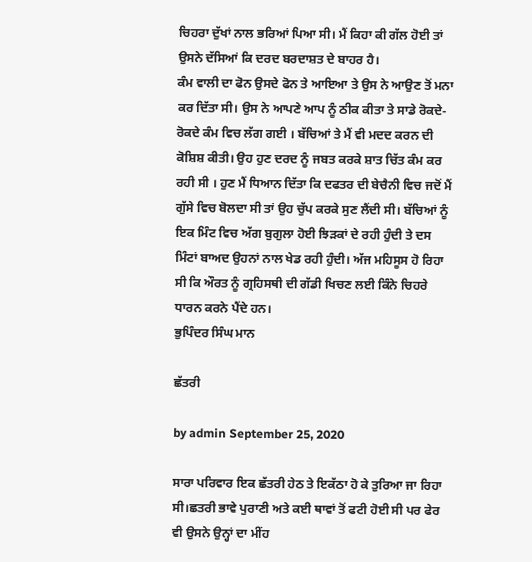ਚਿਹਰਾ ਦੁੱਖਾਂ ਨਾਲ ਭਰਿਆਂ ਪਿਆ ਸੀ। ਮੈਂ ਕਿਹਾ ਕੀ ਗੱਲ ਹੋਈ ਤਾਂ ਉਸਨੇ ਦੱਸਿਆਂ ਕਿ ਦਰਦ ਬਰਦਾਸ਼ਤ ਦੇ ਬਾਹਰ ਹੈ।
ਕੰਮ ਵਾਲੀ ਦਾ ਫੋਨ ਉਸਦੇ ਫੋਨ ਤੇ ਆਇਆ ਤੇ ਉਸ ਨੇ ਆਉਣ ਤੋਂ ਮਨਾ ਕਰ ਦਿੱਤਾ ਸੀ। ਉਸ ਨੇ ਆਪਣੇ ਆਪ ਨੂੰ ਠੀਕ ਕੀਤਾ ਤੇ ਸਾਡੇ ਰੋਕਦੇ-ਰੋਕਦੇ ਕੰਮ ਵਿਚ ਲੱਗ ਗਈ । ਬੱਚਿਆਂ ਤੇ ਮੈਂ ਵੀ ਮਦਦ ਕਰਨ ਦੀ ਕੋਸ਼ਿਸ਼ ਕੀਤੀ। ਉਹ ਹੁਣ ਦਰਦ ਨੂੰ ਜਬਤ ਕਰਕੇ ਸ਼ਾਤ ਚਿੱਤ ਕੰਮ ਕਰ ਰਹੀ ਸੀ । ਹੁਣ ਮੈਂ ਧਿਆਨ ਦਿੱਤਾ ਕਿ ਦਫਤਰ ਦੀ ਬੇਚੈਨੀ ਵਿਚ ਜਦੋਂ ਮੈਂ ਗੁੱਸੇ ਵਿਚ ਬੋਲਦਾ ਸੀ ਤਾਂ ਉਹ ਚੁੱਪ ਕਰਕੇ ਸੁਣ ਲੈਂਦੀ ਸੀ। ਬੱਚਿਆਂ ਨੂੰ ਇਕ ਮਿੰਟ ਵਿਚ ਅੱਗ ਬੁਗੁਲਾ ਹੋਈ ਝਿੜਕਾਂ ਦੇ ਰਹੀ ਹੁੰਦੀ ਤੇ ਦਸ ਮਿੰਟਾਂ ਬਾਅਦ ਉਹਨਾਂ ਨਾਲ ਖੇਡ ਰਹੀ ਹੁੰਦੀ। ਅੱਜ ਮਹਿਸੂਸ ਹੋ ਰਿਹਾ ਸੀ ਕਿ ਔਰਤ ਨੂੰ ਗ੍ਰਹਿਸਥੀ ਦੀ ਗੱਡੀ ਖਿਚਣ ਲਈ ਕਿੰਨੇ ਚਿਹਰੇ ਧਾਰਨ ਕਰਨੇ ਪੈਂਦੇ ਹਨ।
ਭੁਪਿੰਦਰ ਸਿੰਘ ਮਾਨ

ਛੱਤਰੀ

by admin September 25, 2020

ਸਾਰਾ ਪਰਿਵਾਰ ਇਕ ਛੱਤਰੀ ਹੇਠ ਤੇ ਇਕੱਠਾ ਹੋ ਕੇ ਤੁਰਿਆ ਜਾ ਰਿਹਾ ਸੀ।ਛਤਰੀ ਭਾਵੇ ਪੁਰਾਣੀ ਅਤੇ ਕਈ ਥਾਵਾਂ ਤੋਂ ਫਟੀ ਹੋਈ ਸੀ ਪਰ ਫੇਰ ਵੀ ਉਸਨੇ ਉਨ੍ਹਾਂ ਦਾ ਮੀਂਹ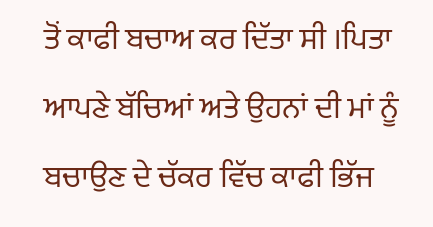ਤੋਂ ਕਾਫੀ ਬਚਾਅ ਕਰ ਦਿੱਤਾ ਸੀ ।ਪਿਤਾ ਆਪਣੇ ਬੱਚਿਆਂ ਅਤੇ ਉਹਨਾਂ ਦੀ ਮਾਂ ਨੂੰ ਬਚਾਉਣ ਦੇ ਚੱਕਰ ਵਿੱਚ ਕਾਫੀ ਭਿੱਜ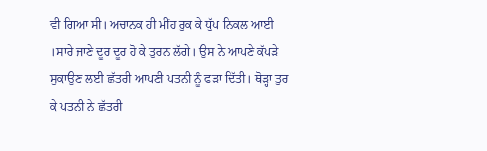ਵੀ ਗਿਆ ਸੀ। ਅਚਾਨਕ ਹੀ ਮੀਂਹ ਰੁਕ ਕੇ ਧੁੱਪ ਨਿਕਲ ਆਈ ।ਸਾਰੇ ਜਾਣੇ ਦੂਰ ਦੂਰ ਹੋ ਕੇ ਤੁਰਨ ਲੱਗੇ। ਉਸ ਨੇ ਆਪਣੇ ਕੱਪੜੇ ਸੁਕਾਉਣ ਲਈ ਛੱਤਰੀ ਆਪਣੀ ਪਤਨੀ ਨੂੰ ਫੜਾ ਦਿੱਤੀ। ਥੋੜ੍ਹਾ ਤੁਰ ਕੇ ਪਤਨੀ ਨੇ ਛੱਤਰੀ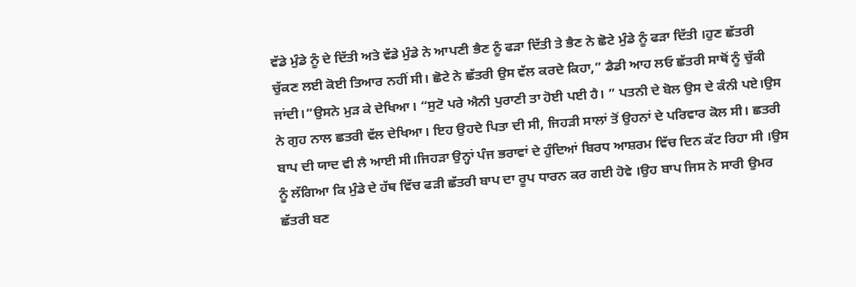ਵੱਡੇ ਮੁੰਡੇ ਨੂੰ ਦੇ ਦਿੱਤੀ ਅਤੇ ਵੱਡੇ ਮੁੰਡੇ ਨੇ ਆਪਣੀ ਭੈਣ ਨੂੰ ਫੜਾ ਦਿੱਤੀ ਤੇ ਭੈਣ ਨੇ ਛੋਟੇ ਮੁੰਡੇ ਨੂੰ ਫੜਾ ਦਿੱਤੀ ।ਹੁਣ ਛੱਤਰੀ ਚੁੱਕਣ ਲਈ ਕੋਈ ਤਿਆਰ ਨਹੀਂ ਸੀ। ਛੋਟੇ ਨੇ ਛੱਤਰੀ ਉਸ ਵੱਲ ਕਰਦੇ ਕਿਹਾ,” ਡੈਡੀ ਆਹ ਲਓ ਛੱਤਰੀ ਸਾਥੋਂ ਨੂੰ ਚੁੱਕੀ ਜਾਂਦੀ।”ਉਸਨੇ ਮੁੜ ਕੇ ਦੇਖਿਆ। “ਸੁਟੋ ਪਰੇ ਐਨੀ ਪੁਰਾਣੀ ਤਾ ਹੋਈ ਪਈ ਹੈ। ” ਪਤਨੀ ਦੇ ਬੋਲ ਉਸ ਦੇ ਕੰਨੀ ਪਏ।ਉਸ ਨੇ ਗੁਹ ਨਾਲ ਛਤਰੀ ਵੱਲ ਦੇਖਿਆ। ਇਹ ਉਹਦੇ ਪਿਤਾ ਦੀ ਸੀ, ਜਿਹੜੀ ਸਾਲਾਂ ਤੋਂ ਉਹਨਾਂ ਦੇ ਪਰਿਵਾਰ ਕੋਲ ਸੀ। ਛਤਰੀ ਬਾਪ ਦੀ ਯਾਦ ਵੀ ਲੈ ਆਈ ਸੀ।ਜਿਹੜਾ ਉਨ੍ਹਾਂ ਪੰਜ ਭਰਾਵਾਂ ਦੇ ਹੁੰਦਿਆਂ ਬਿਰਧ ਆਸ਼ਰਮ ਵਿੱਚ ਦਿਨ ਕੱਟ ਰਿਹਾ ਸੀ ।ਉਸ ਨੂੰ ਲੱਗਿਆ ਕਿ ਮੁੰਡੇ ਦੇ ਹੱਥ ਵਿੱਚ ਫੜੀ ਛੱਤਰੀ ਬਾਪ ਦਾ ਰੂਪ ਧਾਰਨ ਕਰ ਗਈ ਹੋਵੇ ।ਉਹ ਬਾਪ ਜਿਸ ਨੇ ਸਾਰੀ ਉਮਰ ਛੱਤਰੀ ਬਣ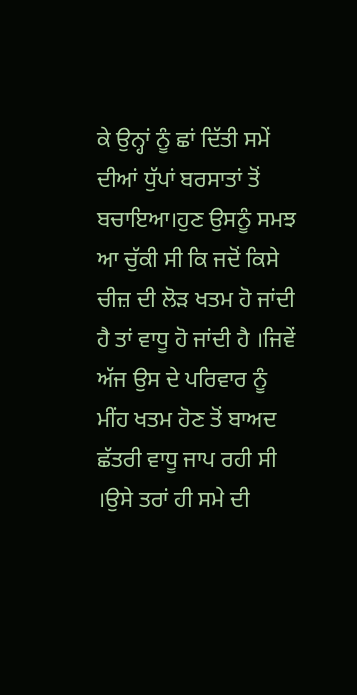ਕੇ ਉਨ੍ਹਾਂ ਨੂੰ ਛਾਂ ਦਿੱਤੀ ਸਮੇਂ ਦੀਆਂ ਧੁੱਪਾਂ ਬਰਸਾਤਾਂ ਤੋਂ ਬਚਾਇਆ।ਹੁਣ ਉਸਨੂੰ ਸਮਝ ਆ ਚੁੱਕੀ ਸੀ ਕਿ ਜਦੋਂ ਕਿਸੇ ਚੀਜ਼ ਦੀ ਲੋੜ ਖਤਮ ਹੋ ਜਾਂਦੀ ਹੈ ਤਾਂ ਵਾਧੂ ਹੋ ਜਾਂਦੀ ਹੈ ।ਜਿਵੇਂ ਅੱਜ ਉਸ ਦੇ ਪਰਿਵਾਰ ਨੂੰ ਮੀਂਹ ਖਤਮ ਹੋਣ ਤੋਂ ਬਾਅਦ ਛੱਤਰੀ ਵਾਧੂ ਜਾਪ ਰਹੀ ਸੀ ।ਉਸੇ ਤਰਾਂ ਹੀ ਸਮੇ ਦੀ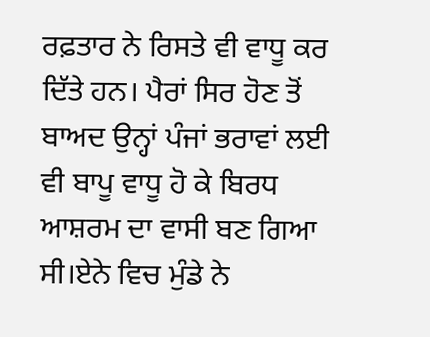ਰਫ਼ਤਾਰ ਨੇ ਰਿਸਤੇ ਵੀ ਵਾਧੂ ਕਰ ਦਿੱਤੇ ਹਨ। ਪੈਰਾਂ ਸਿਰ ਹੋਣ ਤੋਂ ਬਾਅਦ ਉਨ੍ਹਾਂ ਪੰਜਾਂ ਭਰਾਵਾਂ ਲਈ ਵੀ ਬਾਪੂ ਵਾਧੂ ਹੋ ਕੇ ਬਿਰਧ ਆਸ਼ਰਮ ਦਾ ਵਾਸੀ ਬਣ ਗਿਆ ਸੀ।ਏਨੇ ਵਿਚ ਮੁੰਡੇ ਨੇ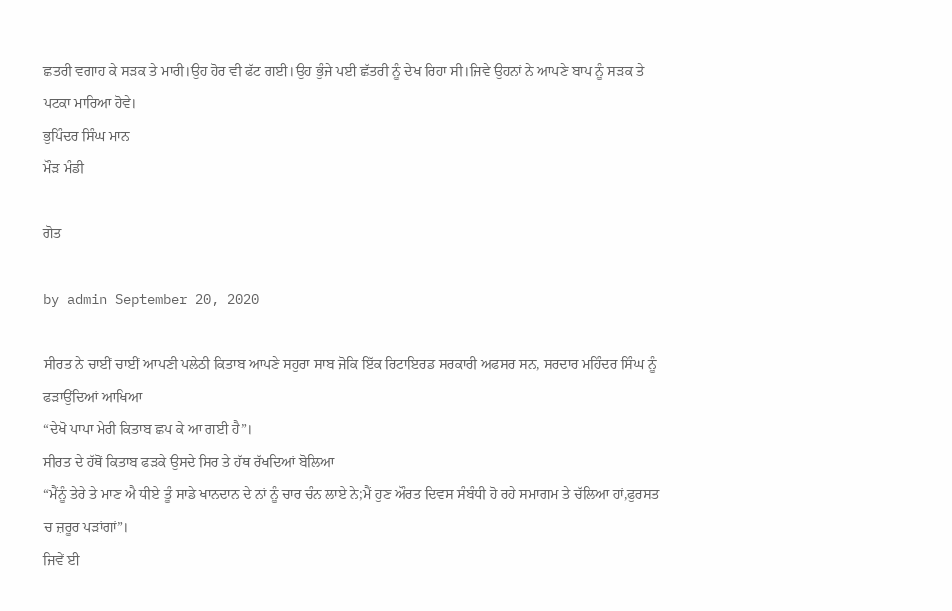ਛਤਰੀ ਵਗਾਹ ਕੇ ਸਡ਼ਕ ਤੇ ਮਾਰੀ।ਉਹ ਹੋਰ ਵੀ ਫੱਟ ਗਈ।ਉਹ ਭੁੰਜੇ ਪਈ ਛੱਤਰੀ ਨੂੰ ਦੇਖ ਰਿਹਾ ਸੀ।ਜਿਵੇ ਉਹਨਾਂ ਨੇ ਆਪਣੇ ਬਾਪ ਨੂੰ ਸੜਕ ਤੇ ਪਟਕਾ ਮਾਰਿਆ ਹੋਵੇ।
ਭੁਪਿੰਦਰ ਸਿੰਘ ਮਾਨ
ਮੌੜ ਮੰਡੀ

ਗੋਤ

by admin September 20, 2020

ਸੀਰਤ ਨੇ ਚਾਈਂ ਚਾਈਂ ਆਪਣੀ ਪਲੇਠੀ ਕਿਤਾਬ ਆਪਣੇ ਸਹੁਰਾ ਸਾਬ ਜੋਕਿ ਇੱਕ ਰਿਟਾਇਰਡ ਸਰਕਾਰੀ ਅਫਸਰ ਸਨ, ਸਰਦਾਰ ਮਹਿੰਦਰ ਸਿੰਘ ਨੂੰ ਫੜਾਉਂਦਿਆਂ ਆਖਿਆ
“ਦੇਖੋ ਪਾਪਾ ਮੇਰੀ ਕਿਤਾਬ ਛਪ ਕੇ ਆ ਗਈ ਹੈ”।
ਸੀਰਤ ਦੇ ਹੱਥੋਂ ਕਿਤਾਬ ਫੜਕੇ ਉਸਦੇ ਸਿਰ ਤੇ ਹੱਥ ਰੱਖਦਿਆਂ ਬੋਲਿਆ
“ਮੈਂਨੂੰ ਤੇਰੇ ਤੇ ਮਾਣ ਐ ਧੀਏ ਤੂੰ ਸਾਡੇ ਖਾਨਦਾਨ ਦੇ ਨਾਂ ਨੂੰ ਚਾਰ ਚੰਨ ਲਾਏ ਨੇ;ਮੈਂ ਹੁਣ ਔਰਤ ਦਿਵਸ ਸੰਬੰਧੀ ਹੋ ਰਹੇ ਸਮਾਗਮ ਤੇ ਚੱਲਿਆ ਹਾਂ,ਫੁਰਸਤ ਚ ਜ਼ਰੂਰ ਪੜਾਂਗਾਂ”।
ਜਿਵੇਂ ਈ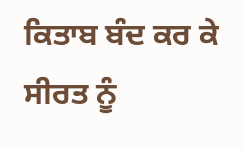ਕਿਤਾਬ ਬੰਦ ਕਰ ਕੇ ਸੀਰਤ ਨੂੰ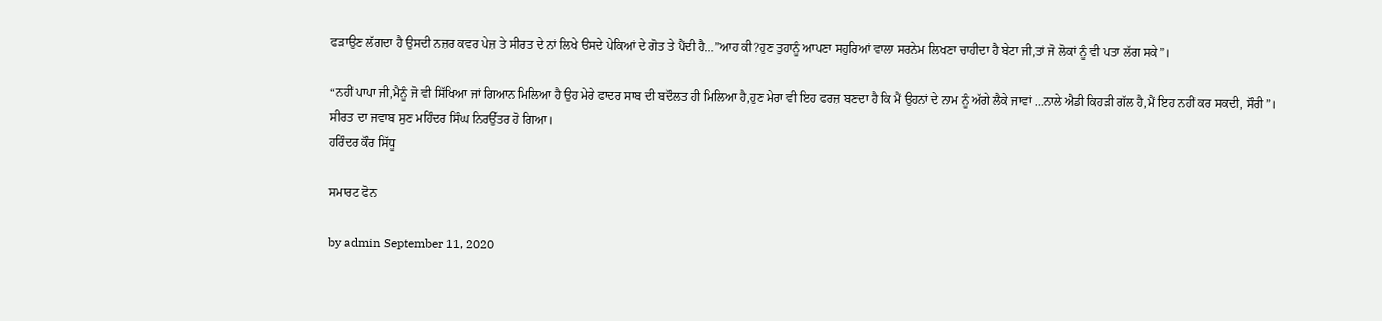ਫੜਾਉਣ ਲੱਗਦਾ ਹੈ ਉਸਦੀ ਨਜ਼ਰ ਕਵਰ ਪੇਜ਼ ਤੇ ਸੀਰਤ ਦੇ ਨਾਂ ਲਿਖੇ ੳਸਦੇ ਪੇਕਿਆਂ ਦੇ ਗੋਤ ਤੇ ਪੈਂਦੀ ਹੈ…”ਆਹ ਕੀ?ਹੁਣ ਤੁਹਾਨੂੰ ਆਪਣਾ ਸਹੁਰਿਆਂ ਵਾਲਾ ਸਰਨੇਮ ਲਿਖਣਾ ਚਾਹੀਦਾ ਹੈ ਬੇਟਾ ਜੀ,ਤਾਂ ਜੋ ਲੋਕਾਂ ਨੂੰ ਵੀ ਪਤਾ ਲੱਗ ਸਕੇ”।

“ਨਹੀਂ ਪਾਪਾ ਜੀ,ਮੈਨੂੰ ਜੋ ਵੀ ਸਿੱਖਿਆ ਜਾਂ ਗਿਆਨ ਮਿਲਿਆ ਹੈ ਉਹ ਮੇਰੇ ਫਾਦਰ ਸਾਬ ਦੀ ਬਦੌਲਤ ਹੀ ਮਿਲਿਆ ਹੈ,ਹੁਣ ਮੇਰਾ ਵੀ ਇਹ ਫਰਜ਼ ਬਣਦਾ ਹੈ ਕਿ ਮੈਂ ਉਹਨਾਂ ਦੇ ਨਾਮ ਨੂੰ ਅੱਗੇ ਲੈਕੇ ਜਾਵਾਂ …ਨਾਲੇ ਐਡੀ ਕਿਹੜੀ ਗੱਲ ਹੈ,ਮੈਂ ਇਹ ਨਹੀਂ ਕਰ ਸਕਦੀ, ਸੌਰੀ”।
ਸੀਰਤ ਦਾ ਜਵਾਬ ਸੁਣ ਮਹਿੰਦਰ ਸਿੰਘ ਨਿਰਉੱਤਰ ਹੋ ਗਿਆ।
ਹਰਿੰਦਰ ਕੌਰ ਸਿੱਧੂ

ਸਮਾਰਟ ਫੋਨ

by admin September 11, 2020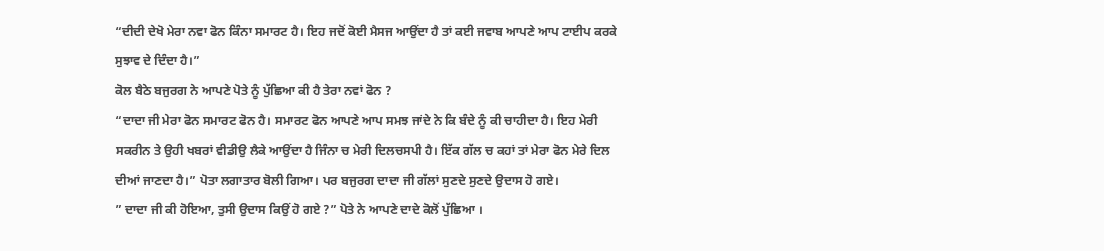“ਦੀਦੀ ਦੇਖੋ ਮੇਰਾ ਨਵਾ ਫੋਨ ਕਿੰਨਾ ਸਮਾਰਟ ਹੈ। ਇਹ ਜਦੋਂ ਕੋਈ ਮੈਸਜ ਆਉਂਦਾ ਹੈ ਤਾਂ ਕਈ ਜਵਾਬ ਆਪਣੇ ਆਪ ਟਾਈਪ ਕਰਕੇ ਸੁਝਾਵ ਦੇ ਦਿੰਦਾ ਹੈ।”
ਕੋਲ ਬੈਠੇ ਬਜੁਰਗ ਨੇ ਆਪਣੇ ਪੋਤੇ ਨੂੰ ਪੁੱਛਿਆ ਕੀ ਹੈ ਤੇਰਾ ਨਵਾਂ ਫੋਨ ?
“ਦਾਦਾ ਜੀ ਮੇਰਾ ਫੋਨ ਸਮਾਰਟ ਫੋਨ ਹੈ। ਸਮਾਰਟ ਫੋਨ ਆਪਣੇ ਆਪ ਸਮਝ ਜਾਂਦੇ ਨੇ ਕਿ ਬੰਦੇ ਨੂੰ ਕੀ ਚਾਹੀਦਾ ਹੈ। ਇਹ ਮੇਰੀ ਸਕਰੀਨ ਤੇ ਉਹੀ ਖਬਰਾਂ ਵੀਡੀਉ ਲੈਕੇ ਆਉਂਦਾ ਹੈ ਜਿੰਨਾ ਚ ਮੇਰੀ ਦਿਲਚਸਪੀ ਹੈ। ਇੱਕ ਗੱਲ ਚ ਕਹਾਂ ਤਾਂ ਮੇਰਾ ਫੋਨ ਮੇਰੇ ਦਿਲ ਦੀਆਂ ਜਾਣਦਾ ਹੈ।” ਪੋਤਾ ਲਗਾਤਾਰ ਬੋਲੀ ਗਿਆ। ਪਰ ਬਜੁਰਗ ਦਾਦਾ ਜੀ ਗੱਲਾਂ ਸੁਣਦੇ ਸੁਣਦੇ ਉਦਾਸ ਹੋ ਗਏ।
” ਦਾਦਾ ਜੀ ਕੀ ਹੋਇਆ, ਤੁਸੀ ਉਦਾਸ ਕਿਉਂ ਹੋ ਗਏ ?” ਪੋਤੇ ਨੇ ਆਪਣੇ ਦਾਦੇ ਕੋਲੋਂ ਪੁੱਛਿਆ ।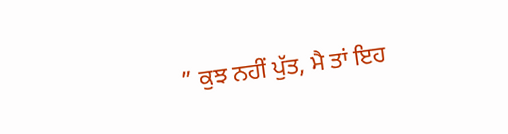” ਕੁਝ ਨਹੀਂ ਪੁੱਤ, ਮੈ ਤਾਂ ਇਹ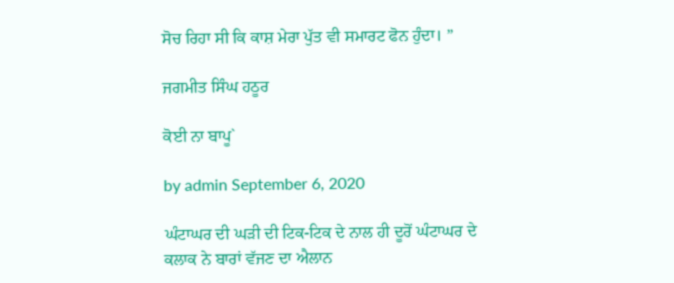ਸੋਚ ਰਿਹਾ ਸੀ ਕਿ ਕਾਸ਼ ਮੇਰਾ ਪੁੱਤ ਵੀ ਸਮਾਰਟ ਫੋਨ ਹੁੰਦਾ। ”

ਜਗਮੀਤ ਸਿੰਘ ਹਠੂਰ

ਕੋਈ ਨਾ ਬਾਪੂ`

by admin September 6, 2020

ਘੰਟਾਘਰ ਦੀ ਘੜੀ ਦੀ ਟਿਕ-ਟਿਕ ਦੇ ਨਾਲ ਹੀ ਦੂਰੋਂ ਘੰਟਾਘਰ ਦੇ ਕਲਾਕ ਨੇ ਬਾਰਾਂ ਵੱਜਣ ਦਾ ਐਲਾਨ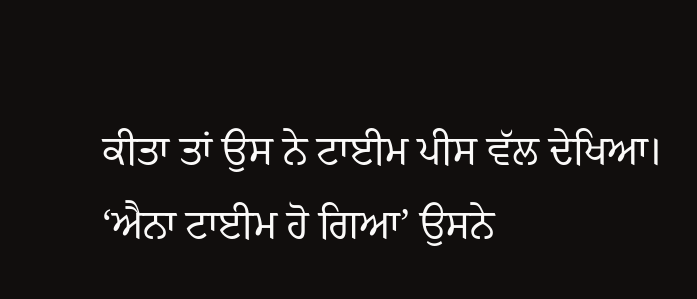ਕੀਤਾ ਤਾਂ ਉਸ ਨੇ ਟਾਈਮ ਪੀਸ ਵੱਲ ਦੇਖਿਆ। ‘ਐਨਾ ਟਾਈਮ ਹੋ ਗਿਆ’ ਉਸਨੇ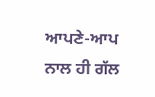ਆਪਣੇ-ਆਪ ਨਾਲ ਹੀ ਗੱਲ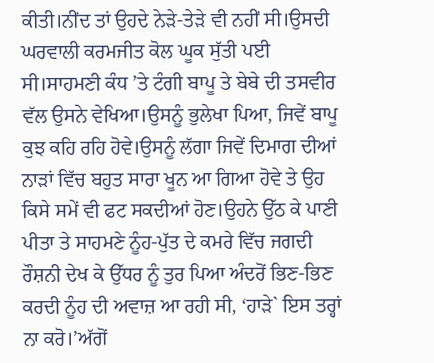ਕੀਤੀ।ਨੀਂਦ ਤਾਂ ਉਹਦੇ ਨੇੜੇ-ਤੇੜੇ ਵੀ ਨਹੀਂ ਸੀ।ਉਸਦੀ ਘਰਵਾਲੀ ਕਰਮਜੀਤ ਕੋਲ ਘੂਕ ਸੁੱਤੀ ਪਈ ਸੀ।ਸਾਹਮਣੀ ਕੰਧ ’ਤੇ ਟੰਗੀ ਬਾਪੂ ਤੇ ਬੇਬੇ ਦੀ ਤਸਵੀਰ ਵੱਲ ਉਸਨੇ ਵੇਖਿਆ।ਉਸਨੂੰ ਭੁਲੇਖਾ ਪਿਆ, ਜਿਵੇਂ ਬਾਪੂ ਕੁਝ ਕਹਿ ਰਹਿ ਹੋਵੇ।ਉਸਨੂੰ ਲੱਗਾ ਜਿਵੇਂ ਦਿਮਾਗ ਦੀਆਂ ਨਾੜਾਂ ਵਿੱਚ ਬਹੁਤ ਸਾਰਾ ਖੂਨ ਆ ਗਿਆ ਹੋਵੇ ਤੇ ਉਹ ਕਿਸੇ ਸਮੇਂ ਵੀ ਫਟ ਸਕਦੀਆਂ ਹੋਣ।ਉਹਨੇ ਉੱਠ ਕੇ ਪਾਣੀ ਪੀਤਾ ਤੇ ਸਾਹਮਣੇ ਨੂੰਹ-ਪੁੱਤ ਦੇ ਕਮਰੇ ਵਿੱਚ ਜਗਦੀ ਰੌਸ਼ਨੀ ਦੇਖ ਕੇ ਉੱਧਰ ਨੂੰ ਤੁਰ ਪਿਆ ਅੰਦਰੋਂ ਭਿਣ-ਭਿਣ ਕਰਦੀ ਨੂੰਹ ਦੀ ਅਵਾਜ਼ ਆ ਰਹੀ ਸੀ, ‘ਹਾੜੇ` ਇਸ ਤਰ੍ਹਾਂ ਨਾ ਕਰੋ।’ਅੱਗੋਂ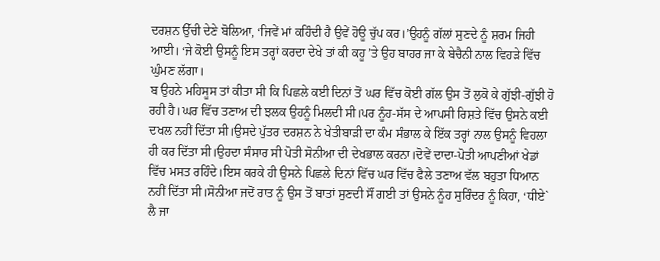ਦਰਸ਼ਨ ਉੱਚੀ ਦੇਣੇ ਬੋਲਿਆ, ‘ਜਿਵੇਂ ਮਾਂ ਕਹਿੰਦੀ ਹੈ ਉਵੇਂ ਹੋਊ ਚੁੱਪ ਕਰ।’ਉਹਨੂੰ ਗੱਲਾਂ ਸੁਣਦੇ ਨੂੰ ਸ਼ਰਮ ਜਿਹੀ ਆਈ। ‘ਜੇ ਕੋਈ ਉਸਨੂੰ ਇਸ ਤਰ੍ਹਾਂ ਕਰਦਾ ਦੇਖੇ ਤਾਂ ਕੀ ਕਹੂ ’ਤੇ ਉਹ ਬਾਹਰ ਜਾ ਕੇ ਬੇਚੈਨੀ ਨਾਲ ਵਿਹੜੇ ਵਿੱਚ ਘੁੰਮਣ ਲੱਗਾ।
ਬ ਉਹਨੇ ਮਹਿਸੂਸ ਤਾਂ ਕੀਤਾ ਸੀ ਕਿ ਪਿਛਲੇ ਕਈ ਦਿਨਾਂ ਤੋਂ ਘਰ ਵਿੱਚ ਕੋਈ ਗੱਲ ਉਸ ਤੋਂ ਲੁਕੋ ਕੇ ਗੁੱਝੀ-ਗੁੱਝੀ ਹੋ ਰਹੀ ਹੈ।ਘਰ ਵਿੱਚ ਤਣਾਅ ਦੀ ਝਲਕ ਉਹਨੂੰ ਮਿਲਦੀ ਸੀ।ਪਰ ਨੂੰਹ-ਸੱਸ ਦੇ ਆਪਸੀ ਰਿਸ਼ਤੇ ਵਿੱਚ ਉਸਨੇ ਕਈ ਦਖਲ ਨਹੀਂ ਦਿੱਤਾ ਸੀ।ਉਸਦੇ ਪੁੱਤਰ ਦਰਸ਼ਨ ਨੇ ਖੇਤੀਬਾੜੀ ਦਾ ਕੰਮ ਸੰਭਾਲ ਕੇ ਇੱਕ ਤਰ੍ਹਾਂ ਨਾਲ ਉਸਨੂੰ ਵਿਹਲਾ ਹੀ ਕਰ ਦਿੱਤਾ ਸੀ।ਉਹਦਾ ਸੰਸਾਰ ਸੀ ਪੋਤੀ ਸੋਨੀਆ ਦੀ ਦੇਖਭਾਲ ਕਰਨਾ।ਦੋਵੇਂ ਦਾਦਾ-ਪੋਤੀ ਆਪਣੀਆਂ ਖੇਡਾਂ ਵਿੱਚ ਮਸਤ ਰਹਿੰਦੇ।ਇਸ ਕਰਕੇ ਹੀ ਉਸਨੇ ਪਿਛਲੇ ਦਿਨਾਂ ਵਿੱਚ ਘਰ ਵਿੱਚ ਫੈਲੇ ਤਣਾਅ ਵੱਲ ਬਹੁਤਾ ਧਿਆਨ ਨਹੀਂ ਦਿੱਤਾ ਸੀ।ਸੋਨੀਆ ਜਦੋਂ ਰਾਤ ਨੂੰ ਉਸ ਤੋਂ ਬਾਤਾਂ ਸੁਣਦੀ ਸੌਂ ਗਈ ਤਾਂ ਉਸਨੇ ਨੂੰਹ ਸੁਰਿੰਦਰ ਨੂੰ ਕਿਹਾ, ‘ਧੀਏ` ਲੈ ਜਾ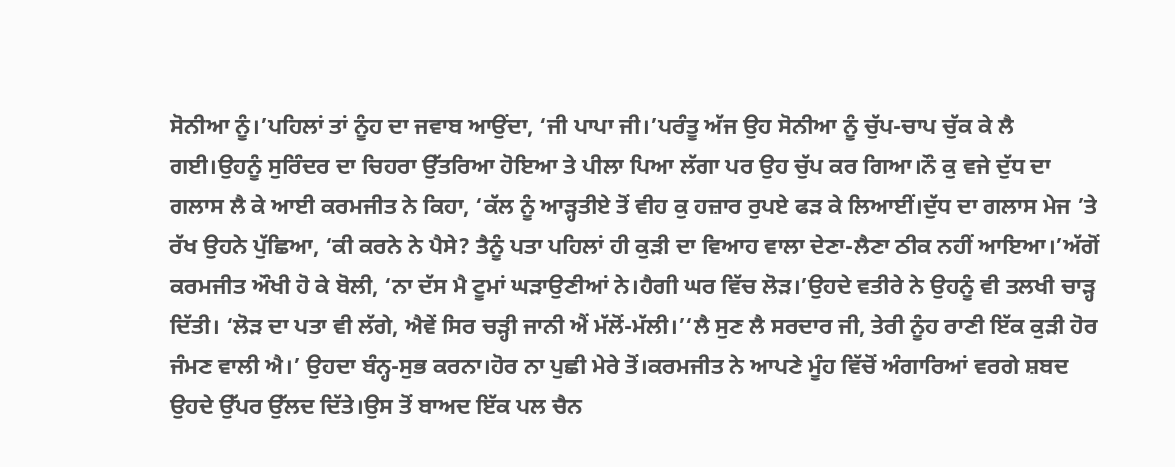ਸੋਨੀਆ ਨੂੰ।’ਪਹਿਲਾਂ ਤਾਂ ਨੂੰਹ ਦਾ ਜਵਾਬ ਆਉਂਦਾ, ‘ਜੀ ਪਾਪਾ ਜੀ।’ਪਰੰਤੂ ਅੱਜ ਉਹ ਸੋਨੀਆ ਨੂੰ ਚੁੱਪ-ਚਾਪ ਚੁੱਕ ਕੇ ਲੈ ਗਈ।ਉਹਨੂੰ ਸੁਰਿੰਦਰ ਦਾ ਚਿਹਰਾ ਉੱਤਰਿਆ ਹੋਇਆ ਤੇ ਪੀਲਾ ਪਿਆ ਲੱਗਾ ਪਰ ਉਹ ਚੁੱਪ ਕਰ ਗਿਆ।ਨੌ ਕੁ ਵਜੇ ਦੁੱਧ ਦਾ ਗਲਾਸ ਲੈ ਕੇ ਆਈ ਕਰਮਜੀਤ ਨੇ ਕਿਹਾ, ‘ਕੱਲ ਨੂੰ ਆੜ੍ਹਤੀਏ ਤੋਂ ਵੀਹ ਕੁ ਹਜ਼ਾਰ ਰੁਪਏ ਫੜ ਕੇ ਲਿਆਈਂ।ਦੁੱਧ ਦਾ ਗਲਾਸ ਮੇਜ ’ਤੇ ਰੱਖ ਉਹਨੇ ਪੁੱਛਿਆ, ‘ਕੀ ਕਰਨੇ ਨੇ ਪੈਸੇ? ਤੈਨੂੰ ਪਤਾ ਪਹਿਲਾਂ ਹੀ ਕੁੜੀ ਦਾ ਵਿਆਹ ਵਾਲਾ ਦੇਣਾ-ਲੈਣਾ ਠੀਕ ਨਹੀਂ ਆਇਆ।’ਅੱਗੋਂ ਕਰਮਜੀਤ ਔਖੀ ਹੋ ਕੇ ਬੋਲੀ, ‘ਨਾ ਦੱਸ ਮੈ ਟੂਮਾਂ ਘੜਾਉਣੀਆਂ ਨੇ।ਹੈਗੀ ਘਰ ਵਿੱਚ ਲੋੜ।’ਉਹਦੇ ਵਤੀਰੇ ਨੇ ਉਹਨੂੰ ਵੀ ਤਲਖੀ ਚਾੜ੍ਹ ਦਿੱਤੀ। ‘ਲੋੜ ਦਾ ਪਤਾ ਵੀ ਲੱਗੇ, ਐਵੇਂ ਸਿਰ ਚੜ੍ਹੀ ਜਾਨੀ ਐਂ ਮੱਲੋਂ-ਮੱਲੀ।’‘ਲੈ ਸੁਣ ਲੈ ਸਰਦਾਰ ਜੀ, ਤੇਰੀ ਨੂੰਹ ਰਾਣੀ ਇੱਕ ਕੁੜੀ ਹੋਰ ਜੰਮਣ ਵਾਲੀ ਐ।’ ਉਹਦਾ ਬੰਨ੍ਹ-ਸੁਭ ਕਰਨਾ।ਹੋਰ ਨਾ ਪੁਛੀ ਮੇਰੇ ਤੋਂ।ਕਰਮਜੀਤ ਨੇ ਆਪਣੇ ਮੂੰਹ ਵਿੱਚੋਂ ਅੰਗਾਰਿਆਂ ਵਰਗੇ ਸ਼ਬਦ ਉਹਦੇ ਉੱਪਰ ਉੱਲਦ ਦਿੱਤੇ।ਉਸ ਤੋਂ ਬਾਅਦ ਇੱਕ ਪਲ ਚੈਨ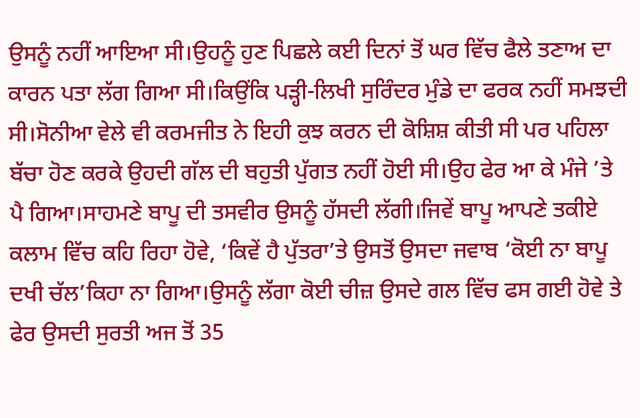ਉਸਨੂੰ ਨਹੀਂ ਆਇਆ ਸੀ।ਉਹਨੂੰ ਹੁਣ ਪਿਛਲੇ ਕਈ ਦਿਨਾਂ ਤੋਂ ਘਰ ਵਿੱਚ ਫੈਲੇ ਤਣਾਅ ਦਾ ਕਾਰਨ ਪਤਾ ਲੱਗ ਗਿਆ ਸੀ।ਕਿਉਂਕਿ ਪੜ੍ਹੀ-ਲਿਖੀ ਸੁਰਿੰਦਰ ਮੁੰਡੇ ਦਾ ਫਰਕ ਨਹੀਂ ਸਮਝਦੀ ਸੀ।ਸੋਨੀਆ ਵੇਲੇ ਵੀ ਕਰਮਜੀਤ ਨੇ ਇਹੀ ਕੁਝ ਕਰਨ ਦੀ ਕੋਸ਼ਿਸ਼ ਕੀਤੀ ਸੀ ਪਰ ਪਹਿਲਾ ਬੱਚਾ ਹੋਣ ਕਰਕੇ ਉਹਦੀ ਗੱਲ ਦੀ ਬਹੁਤੀ ਪੁੱਗਤ ਨਹੀਂ ਹੋਈ ਸੀ।ਉਹ ਫੇਰ ਆ ਕੇ ਮੰਜੇ ’ਤੇ ਪੈ ਗਿਆ।ਸਾਹਮਣੇ ਬਾਪੂ ਦੀ ਤਸਵੀਰ ਉਸਨੂੰ ਹੱਸਦੀ ਲੱਗੀ।ਜਿਵੇਂ ਬਾਪੂ ਆਪਣੇ ਤਕੀਏ ਕਲਾਮ ਵਿੱਚ ਕਹਿ ਰਿਹਾ ਹੋਵੇ, ‘ਕਿਵੇਂ ਹੈ ਪੁੱਤਰਾ’ਤੇ ਉਸਤੋਂ ਉਸਦਾ ਜਵਾਬ ‘ਕੋਈ ਨਾ ਬਾਪੂ ਦਖੀ ਚੱਲ’ਕਿਹਾ ਨਾ ਗਿਆ।ਉਸਨੂੰ ਲੱਗਾ ਕੋਈ ਚੀਜ਼ ਉਸਦੇ ਗਲ ਵਿੱਚ ਫਸ ਗਈ ਹੋਵੇ ਤੇ ਫੇਰ ਉਸਦੀ ਸੁਰਤੀ ਅਜ ਤੋਂ 35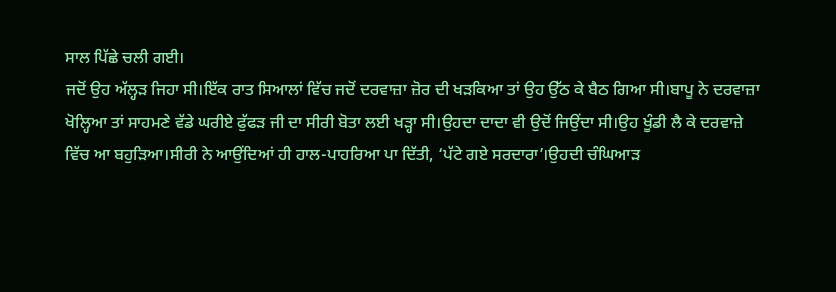ਸਾਲ ਪਿੱਛੇ ਚਲੀ ਗਈ।
ਜਦੋਂ ਉਹ ਅੱਲ੍ਹੜ ਜਿਹਾ ਸੀ।ਇੱਕ ਰਾਤ ਸਿਆਲਾਂ ਵਿੱਚ ਜਦੋਂ ਦਰਵਾਜ਼ਾ ਜ਼ੋਰ ਦੀ ਖੜਕਿਆ ਤਾਂ ਉਹ ਉੱਠ ਕੇ ਬੈਠ ਗਿਆ ਸੀ।ਬਾਪੂ ਨੇ ਦਰਵਾਜ਼ਾ ਖੋਲ੍ਹਿਆ ਤਾਂ ਸਾਹਮਣੇ ਵੱਡੇ ਘਰੀਏ ਫੁੱਫੜ ਜੀ ਦਾ ਸੀਰੀ ਬੋਤਾ ਲਈ ਖੜ੍ਹਾ ਸੀ।ਉਹਦਾ ਦਾਦਾ ਵੀ ਉਦੋਂ ਜਿਉਂਦਾ ਸੀ।ਉਹ ਖੂੰਡੀ ਲੈ ਕੇ ਦਰਵਾਜ਼ੇ ਵਿੱਚ ਆ ਬਹੁੜਿਆ।ਸੀਰੀ ਨੇ ਆਉਂਦਿਆਂ ਹੀ ਹਾਲ-ਪਾਹਰਿਆ ਪਾ ਦਿੱਤੀ, ‘ਪੱਟੇ ਗਏ ਸਰਦਾਰਾ’।ਉਹਦੀ ਚੰਘਿਆੜ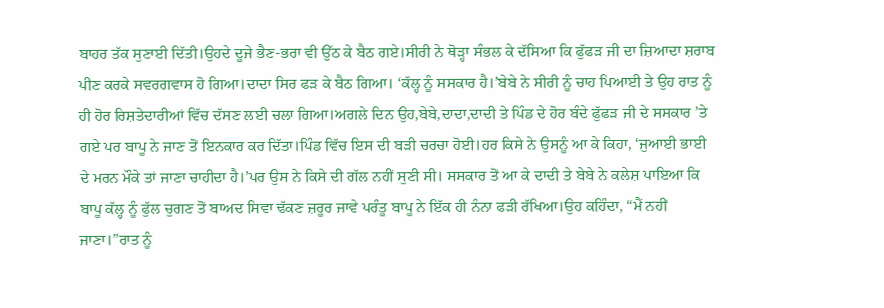ਬਾਹਰ ਤੱਕ ਸੁਣਾਈ ਦਿੱਤੀ।ਉਹਦੇ ਦੂਜੇ ਭੈਣ-ਭਰਾ ਵੀ ਉੱਠ ਕੇ ਬੈਠ ਗਏ।ਸੀਰੀ ਨੇ ਥੋੜ੍ਹਾ ਸੰਭਲ ਕੇ ਦੱਸਿਆ ਕਿ ਫੁੱਫੜ ਜੀ ਦਾ ਜ਼ਿਆਦਾ ਸ਼ਰਾਬ ਪੀਣ ਕਰਕੇ ਸਵਰਗਵਾਸ ਹੋ ਗਿਆ।ਦਾਦਾ ਸਿਰ ਫੜ ਕੇ ਬੈਠ ਗਿਆ। ‘ਕੱਲ੍ਹ ਨੂੰ ਸਸਕਾਰ ਹੈ।’ਬੇਬੇ ਨੇ ਸੀਰੀ ਨੂੰ ਚਾਹ ਪਿਆਈ ਤੇ ਉਹ ਰਾਤ ਨੂੰ ਹੀ ਹੋਰ ਰਿਸ਼ਤੇਦਾਰੀਆਂ ਵਿੱਚ ਦੱਸਣ ਲਈ ਚਲਾ ਗਿਆ।ਅਗਲੇ ਦਿਨ ਉਹ,ਬੇਬੇ,ਦਾਦਾ,ਦਾਦੀ ਤੇ ਪਿੰਡ ਦੇ ਹੋਰ ਬੰਦੇ ਫੁੱਫੜ ਜੀ ਦੇ ਸਸਕਾਰ ’ਤੇ ਗਏ ਪਰ ਬਾਪੂ ਨੇ ਜਾਣ ਤੋਂ ਇਨਕਾਰ ਕਰ ਦਿੱਤਾ।ਪਿੰਡ ਵਿੱਚ ਇਸ ਦੀ ਬੜੀ ਚਰਚਾ ਹੋਈ।ਹਰ ਕਿਸੇ ਨੇ ਉਸਨੂੰ ਆ ਕੇ ਕਿਹਾ, ‘ਜੁਆਈ ਭਾਈ ਦੇ ਮਰਨ ਮੌਕੇ ਤਾਂ ਜਾਣਾ ਚਾਹੀਦਾ ਹੈ।’ਪਰ ਉਸ ਨੇ ਕਿਸੇ ਦੀ ਗੱਲ ਨਹੀਂ ਸੁਣੀ ਸੀ। ਸਸਕਾਰ ਤੋਂ ਆ ਕੇ ਦਾਦੀ ਤੇ ਬੇਬੇ ਨੇ ਕਲੇਸ਼ ਪਾਇਆ ਕਿ ਬਾਪੂ ਕੱਲ੍ਹ ਨੂੰ ਫੁੱਲ ਚੁਗਣ ਤੋਂ ਬਾਅਦ ਸਿਵਾ ਢੱਕਣ ਜ਼ਰੂਰ ਜਾਵੇ ਪਰੰਤੂ ਬਾਪੂ ਨੇ ਇੱਕ ਹੀ ਨੰਨਾ ਫੜੀ ਰੱਖਿਆ।ਉਹ ਕਹਿੰਦਾ, “ਮੈਂ ਨਹੀਂ ਜਾਣਾ।”ਰਾਤ ਨੂੰ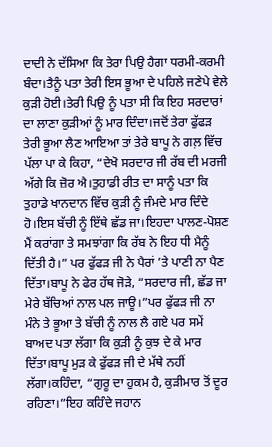ਦਾਦੀ ਨੇ ਦੱਸਿਆ ਕਿ ਤੇਰਾ ਪਿਉ ਹੈਗਾ ਧਰਮੀ-ਕਰਮੀ ਬੰਦਾ।ਤੈਨੂੰ ਪਤਾ ਤੇਰੀ ਇਸ ਭੂਆ ਦੇ ਪਹਿਲੇ ਜਣੇਪੇ ਵੇਲੇ ਕੁੜੀ ਹੋਈ।ਤੇਰੀ ਪਿਉ ਨੂੰ ਪਤਾ ਸੀ ਕਿ ਇਹ ਸਰਦਾਰਾਂ ਦਾ ਲਾਣਾ ਕੁੜੀਆਂ ਨੂੰ ਮਾਰ ਦਿੰਦਾ।ਜਦੋਂ ਤੇਰਾ ਫੁੱਫੜ ਤੇਰੀ ਭੂਆ ਲੈਣ ਆਇਆ ਤਾਂ ਤੇਰੇ ਬਾਪੂ ਨੇ ਗਲ਼ ਵਿੱਚ ਪੱਲਾ ਪਾ ਕੇ ਕਿਹਾ, “ਦੇਖੋ ਸਰਦਾਰ ਜੀ ਰੱਬ ਦੀ ਮਰਜੀ ਅੱਗੇ ਕਿ ਜ਼ੋਰ ਐ।ਤੁਹਾਡੀ ਰੀਤ ਦਾ ਸਾਨੂੰ ਪਤਾ ਕਿ ਤੁਹਾਡੇ ਖਾਨਦਾਨ ਵਿੱਚ ਕੁੜੀ ਨੂੰ ਜੰਮਦੇ ਮਾਰ ਦਿੰਦੇ ਹੋ।ਇਸ ਬੱਚੀ ਨੂੰ ਇੱਥੇ ਛੱਡ ਜਾ।ਇਹਦਾ ਪਾਲਣ-ਪੋਸ਼ਣ ਮੈਂ ਕਰਾਂਗਾ ਤੇ ਸਮਝਾਂਗਾ ਕਿ ਰੱਬ ਨੇ ਇਹ ਧੀ ਮੈਨੂੰ ਦਿੱਤੀ ਹੈ।” ਪਰ ਫੁੱਫੜ ਜੀ ਨੇ ਪੈਰਾਂ ’ਤੇ ਪਾਣੀ ਨਾ ਪੈਣ ਦਿੱਤਾ।ਬਾਪੂ ਨੇ ਫੇਰ ਹੱਥ ਜੋੜੇ, “ਸਰਦਾਰ ਜੀ, ਛੱਡ ਜਾ ਮੇਰੇ ਬੱਚਿਆਂ ਨਾਲ ਪਲ ਜਾਊ।”ਪਰ ਫੁੱਫੜ ਜੀ ਨਾ ਮੰਨੇ ਤੇ ਭੂਆ ਤੇ ਬੱਚੀ ਨੂੰ ਨਾਲ ਲੈ ਗਏ ਪਰ ਸਮੇਂ ਬਾਅਦ ਪਤਾ ਲੱਗਾ ਕਿ ਕੁੜੀ ਨੂੰ ਕੁਝ ਦੇ ਕੇ ਮਾਰ ਦਿੱਤਾ।ਬਾਪੂ ਮੁੜ ਕੇ ਫੁੱਫੜ ਜੀ ਦੇ ਮੱਥੇ ਨਹੀਂ ਲੱਗਾ।ਕਹਿੰਦਾ, “ਗੁਰੂ ਦਾ ਹੁਕਮ ਹੈ, ਕੁੜੀਮਾਰ ਤੋਂ ਦੂਰ ਰਹਿਣਾ।”ਇਹ ਕਹਿੰਦੇ ਜਹਾਨ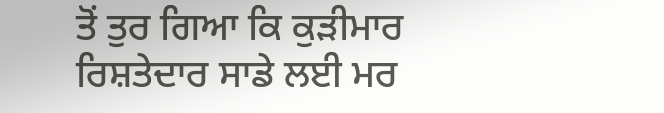ਤੋਂ ਤੁਰ ਗਿਆ ਕਿ ਕੁੜੀਮਾਰ ਰਿਸ਼ਤੇਦਾਰ ਸਾਡੇ ਲਈ ਮਰ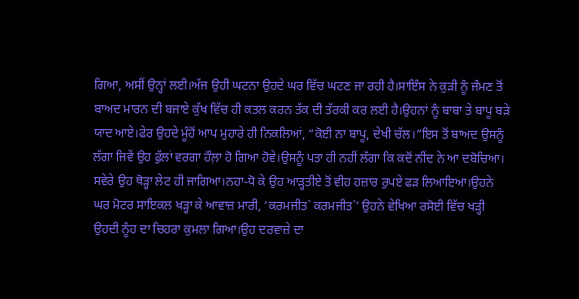ਗਿਆ, ਅਸੀਂ ਉਨ੍ਹਾਂ ਲਈ।ਅੱਜ ਉਹੀ ਘਟਨਾ ਉਹਦੇ ਘਰ ਵਿੱਚ ਘਟਣ ਜਾ ਰਹੀ ਹੈ।ਸਾਇੰਸ ਨੇ ਕੁੜੀ ਨੂੰ ਜੰਮਣ ਤੋਂ ਬਾਅਦ ਮਾਰਨ ਦੀ ਬਜਾਏ ਕੁੱਖ ਵਿੱਚ ਹੀ ਕਤਲ ਕਰਨ ਤੱਕ ਦੀ ਤੱਰਕੀ ਕਰ ਲਈ ਹੈ।ਉਹਨਾਂ ਨੂੰ ਬਾਬਾ ਤੇ ਬਾਪੂ ਬੜੇ ਯਾਦ ਆਏ।ਫੇਰ ਉਹਦੇ ਮੂੰਹੋਂ ਆਪ ਮੁਹਾਰੇ ਹੀ ਨਿਕਲਿਆਂ, “ਕੋਈ ਨਾ ਬਾਪੂ, ਦੇਖੀ ਚੱਲ।”ਇਸ ਤੋਂ ਬਾਅਦ ਉਸਨੂੰ ਲੱਗਾ ਜਿਵੇਂ ਉਹ ਫੁੱਲਾਂ ਵਰਗਾ ਹੌਲ਼ਾ ਹੋ ਗਿਆ ਹੋਵੇ।ਉਸਨੂੰ ਪਤਾ ਹੀ ਨਹੀਂ ਲੱਗਾ ਕਿ ਕਦੋਂ ਨੀਂਦ ਨੇ ਆ ਦਬੋਚਿਆ।
ਸਵੇਰੇ ਉਹ ਥੋੜ੍ਹਾ ਲੇਟ ਹੀ ਜਾਗਿਆ।ਨਹਾ-ਧੋ ਕੇ ਉਹ ਆੜ੍ਹਤੀਏ ਤੋਂ ਵੀਹ ਹਜ਼ਾਰ ਰੁਪਏ ਫੜ ਲਿਆਇਆ।ਉਹਨੇ ਘਰ ਮੋਟਰ ਸਾਇਕਲ ਖੜ੍ਹਾ ਕੇ ਆਵਾਜ਼ ਮਾਰੀ, ‘ਕਰਮਜੀਤ` ਕਰਮਜੀਤ`’ ਉਹਨੇ ਵੇਖਿਆ ਰਸੋਈ ਵਿੱਚ ਖੜ੍ਹੀ ਉਹਦੀ ਨੂੰਹ ਦਾ ਚਿਹਰਾ ਕੁਮਲਾ ਗਿਆ।ਉਹ ਦਰਵਾਜ਼ੇ ਦਾ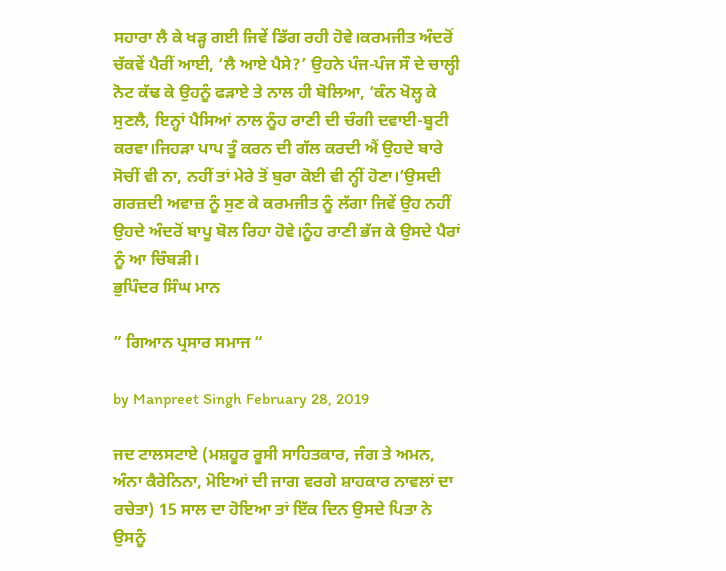ਸਹਾਰਾ ਲੈ ਕੇ ਖੜ੍ਹ ਗਈ ਜਿਵੇਂ ਡਿੱਗ ਰਹੀ ਹੋਵੇ।ਕਰਮਜੀਤ ਅੰਦਰੋਂ ਚੱਕਵੇਂ ਪੈਰੀਂ ਆਈ, ‘ਲੈ ਆਏ ਪੈਸੇ?’ ਉਹਨੇ ਪੰਜ-ਪੰਜ ਸੌ ਦੇ ਚਾਲ੍ਹੀ ਨੋਟ ਕੱਢ ਕੇ ਉਹਨੂੰ ਫੜਾਏ ਤੇ ਨਾਲ ਹੀ ਬੋਲਿਆ, ‘ਕੰਨ ਖੋਲ੍ਹ ਕੇ ਸੁਣਲੈ, ਇਨ੍ਹਾਂ ਪੈਸਿਆਂ ਨਾਲ ਨੂੰਹ ਰਾਣੀ ਦੀ ਚੰਗੀ ਦਵਾਈ-ਬੂਟੀ ਕਰਵਾ।ਜਿਹੜਾ ਪਾਪ ਤੂੰ ਕਰਨ ਦੀ ਗੱਲ ਕਰਦੀ ਐਂ ਉਹਦੇ ਬਾਰੇ ਸੋਚੀਂ ਵੀ ਨਾ, ਨਹੀਂ ਤਾਂ ਮੇਰੇ ਤੋਂ ਬੁਰਾ ਕੋਈ ਵੀ ਨ੍ਹੀਂ ਹੋਣਾ।’ਉਸਦੀ ਗਰਜ਼ਦੀ ਅਵਾਜ਼ ਨੂੰ ਸੁਣ ਕੇ ਕਰਮਜੀਤ ਨੂੰ ਲੱਗਾ ਜਿਵੇਂ ਉਹ ਨਹੀਂ ਉਹਦੇ ਅੰਦਰੋਂ ਬਾਪੂ ਬੋਲ ਰਿਹਾ ਹੋਵੇ।ਨੂੰਹ ਰਾਣੀ ਭੱਜ ਕੇ ਉਸਦੇ ਪੈਰਾਂ ਨੂੰ ਆ ਚਿੰਬੜੀ।
ਭੁਪਿੰਦਰ ਸਿੰਘ ਮਾਨ

” ਗਿਆਨ ਪ੍ਰਸਾਰ ਸਮਾਜ “

by Manpreet Singh February 28, 2019

ਜਦ ਟਾਲਸਟਾਏ (ਮਸ਼ਹੂਰ ਰੂਸੀ ਸਾਹਿਤਕਾਰ, ਜੰਗ ਤੇ ਅਮਨ, ਅੰਨਾ ਕੈਰੇਨਿਨਾ, ਮੋਇਆਂ ਦੀ ਜਾਗ ਵਰਗੇ ਸ਼ਾਹਕਾਰ ਨਾਵਲਾਂ ਦਾ ਰਚੇਤਾ) 15 ਸਾਲ ਦਾ ਹੋਇਆ ਤਾਂ ਇੱਕ ਦਿਨ ਉਸਦੇ ਪਿਤਾ ਨੇ ਉਸਨੂੰ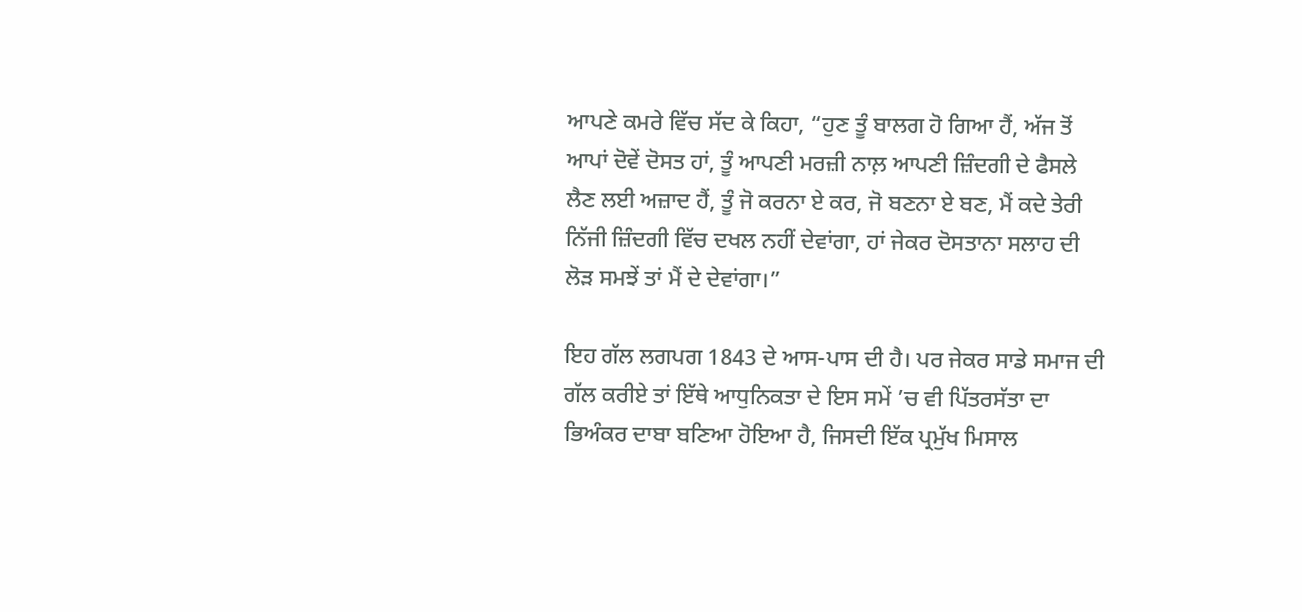ਆਪਣੇ ਕਮਰੇ ਵਿੱਚ ਸੱਦ ਕੇ ਕਿਹਾ, “ਹੁਣ ਤੂੰ ਬਾਲਗ ਹੋ ਗਿਆ ਹੈਂ, ਅੱਜ ਤੋਂ ਆਪਾਂ ਦੋਵੇਂ ਦੋਸਤ ਹਾਂ, ਤੂੰ ਆਪਣੀ ਮਰਜ਼ੀ ਨਾਲ਼ ਆਪਣੀ ਜ਼ਿੰਦਗੀ ਦੇ ਫੈਸਲੇ ਲੈਣ ਲਈ ਅਜ਼ਾਦ ਹੈਂ, ਤੂੰ ਜੋ ਕਰਨਾ ਏ ਕਰ, ਜੋ ਬਣਨਾ ਏ ਬਣ, ਮੈਂ ਕਦੇ ਤੇਰੀ ਨਿੱਜੀ ਜ਼ਿੰਦਗੀ ਵਿੱਚ ਦਖਲ ਨਹੀਂ ਦੇਵਾਂਗਾ, ਹਾਂ ਜੇਕਰ ਦੋਸਤਾਨਾ ਸਲਾਹ ਦੀ ਲੋੜ ਸਮਝੇਂ ਤਾਂ ਮੈਂ ਦੇ ਦੇਵਾਂਗਾ।”

ਇਹ ਗੱਲ ਲਗਪਗ 1843 ਦੇ ਆਸ-ਪਾਸ ਦੀ ਹੈ। ਪਰ ਜੇਕਰ ਸਾਡੇ ਸਮਾਜ ਦੀ ਗੱਲ ਕਰੀਏ ਤਾਂ ਇੱਥੇ ਆਧੁਨਿਕਤਾ ਦੇ ਇਸ ਸਮੇਂ ’ਚ ਵੀ ਪਿੱਤਰਸੱਤਾ ਦਾ ਭਿਅੰਕਰ ਦਾਬਾ ਬਣਿਆ ਹੋਇਆ ਹੈ, ਜਿਸਦੀ ਇੱਕ ਪ੍ਰਮੁੱਖ ਮਿਸਾਲ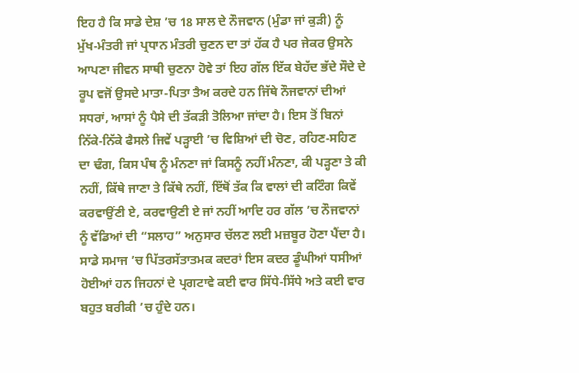ਇਹ ਹੈ ਕਿ ਸਾਡੇ ਦੇਸ਼ ’ਚ 18 ਸਾਲ ਦੇ ਨੌਜਵਾਨ (ਮੁੰਡਾ ਜਾਂ ਕੁੜੀ) ਨੂੰ ਮੁੱਖ-ਮੰਤਰੀ ਜਾਂ ਪ੍ਰਧਾਨ ਮੰਤਰੀ ਚੁਣਨ ਦਾ ਤਾਂ ਹੱਕ ਹੈ ਪਰ ਜੇਕਰ ਉਸਨੇ ਆਪਣਾ ਜੀਵਨ ਸਾਥੀ ਚੁਣਨਾ ਹੋਵੇ ਤਾਂ ਇਹ ਗੱਲ ਇੱਕ ਬੇਹੱਦ ਭੱਦੇ ਸੌਦੇ ਦੇ ਰੂਪ ਵਜੋਂ ਉਸਦੇ ਮਾਤਾ-ਪਿਤਾ ਤੈਅ ਕਰਦੇ ਹਨ ਜਿੱਥੇ ਨੌਜਵਾਨਾਂ ਦੀਆਂ ਸਧਰਾਂ, ਆਸਾਂ ਨੂੰ ਪੈਸੇ ਦੀ ਤੱਕੜੀ ਤੋਲਿਆ ਜਾਂਦਾ ਹੈ। ਇਸ ਤੋਂ ਬਿਨਾਂ ਨਿੱਕੇ-ਨਿੱਕੇ ਫੈਸਲੇ ਜਿਵੇਂ ਪੜ੍ਹਾਈ ’ਚ ਵਿਸ਼ਿਆਂ ਦੀ ਚੋਣ, ਰਹਿਣ-ਸਹਿਣ ਦਾ ਢੰਗ, ਕਿਸ ਪੰਥ ਨੂੰ ਮੰਨਣਾ ਜਾਂ ਕਿਸਨੂੰ ਨਹੀਂ ਮੰਨਣਾ, ਕੀ ਪੜ੍ਹਣਾ ਤੇ ਕੀ ਨਹੀਂ, ਕਿੱਥੇ ਜਾਣਾ ਤੇ ਕਿੱਥੇ ਨਹੀਂ, ਇੱਥੋਂ ਤੱਕ ਕਿ ਵਾਲਾਂ ਦੀ ਕਟਿੰਗ ਕਿਵੇਂ ਕਰਵਾਉਂਣੀ ਏ, ਕਰਵਾਉਣੀ ਏ ਜਾਂ ਨਹੀਂ ਆਦਿ ਹਰ ਗੱਲ ’ਚ ਨੌਜਵਾਨਾਂ ਨੂੰ ਵੱਡਿਆਂ ਦੀ “ਸਲਾਹ” ਅਨੁਸਾਰ ਚੱਲਣ ਲਈ ਮਜ਼ਬੂਰ ਹੋਣਾ ਪੈਂਦਾ ਹੈ। ਸਾਡੇ ਸਮਾਜ ’ਚ ਪਿੱਤਰਸੱਤਾਤਮਕ ਕਦਰਾਂ ਇਸ ਕਦਰ ਡੂੰਘੀਆਂ ਧਸੀਆਂ ਹੋਈਆਂ ਹਨ ਜਿਹਨਾਂ ਦੇ ਪ੍ਰਗਟਾਵੇ ਕਈ ਵਾਰ ਸਿੱਧੇ-ਸਿੱਧੇ ਅਤੇ ਕਈ ਵਾਰ ਬਹੁਤ ਬਰੀਕੀ ’ਚ ਹੁੰਦੇ ਹਨ।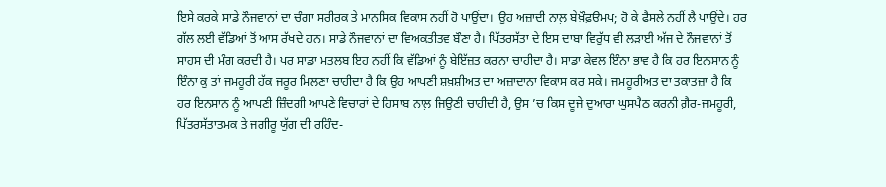ਇਸੇ ਕਰਕੇ ਸਾਡੇ ਨੌਜਵਾਨਾਂ ਦਾ ਚੰਗਾ ਸਰੀਰਕ ਤੇ ਮਾਨਸਿਕ ਵਿਕਾਸ ਨਹੀਂ ਹੋ ਪਾਉਂਦਾ। ਉਹ ਅਜ਼ਾਦੀ ਨਾਲ਼ ਬੇਖ਼ੌਫ਼ੳਮਪ; ਹੋ ਕੇ ਫੈਸਲੇ ਨਹੀਂ ਲੈ ਪਾਉਂਦੇ। ਹਰ ਗੱਲ ਲਈ ਵੱਡਿਆਂ ਤੋਂ ਆਸ ਰੱਖਦੇ ਹਨ। ਸਾਡੇ ਨੌਜਵਾਨਾਂ ਦਾ ਵਿਅਕਤੀਤਵ ਬੌਣਾ ਹੈ। ਪਿੱਤਰਸੱਤਾ ਦੇ ਇਸ ਦਾਬਾ ਵਿਰੁੱਧ ਵੀ ਲੜਾਈ ਅੱਜ ਦੇ ਨੌਜਵਾਨਾਂ ਤੋਂ ਸਾਹਸ ਦੀ ਮੰਗ ਕਰਦੀ ਹੈ। ਪਰ ਸਾਡਾ ਮਤਲਬ ਇਹ ਨਹੀਂ ਕਿ ਵੱਡਿਆਂ ਨੂੰ ਬੇਇੱਜ਼ਤ ਕਰਨਾ ਚਾਹੀਦਾ ਹੈ। ਸਾਡਾ ਕੇਵਲ ਇੰਨਾ ਭਾਵ ਹੈ ਕਿ ਹਰ ਇਨਸਾਨ ਨੂੰ ਇੰਨਾ ਕੁ ਤਾਂ ਜਮਹੂਰੀ ਹੱਕ ਜਰੂਰ ਮਿਲਣਾ ਚਾਹੀਦਾ ਹੈ ਕਿ ਉਹ ਆਪਣੀ ਸ਼ਖ਼ਸ਼ੀਅਤ ਦਾ ਅਜ਼ਾਦਾਨਾ ਵਿਕਾਸ ਕਰ ਸਕੇ। ਜਮਹੂਰੀਅਤ ਦਾ ਤਕਾਤਜ਼ਾ ਹੈ ਕਿ ਹਰ ਇਨਸਾਨ ਨੂੰ ਆਪਣੀ ਜ਼ਿੰਦਗੀ ਆਪਣੇ ਵਿਚਾਰਾਂ ਦੇ ਹਿਸਾਬ ਨਾਲ਼ ਜਿਉਣੀ ਚਾਹੀਦੀ ਹੈ, ਉਸ ’ਚ ਕਿਸ ਦੂਜੇ ਦੁਆਰਾ ਘੁਸਪੈਠ ਕਰਨੀ ਗ਼ੈਰ-ਜਮਹੂਰੀ, ਪਿੱਤਰਸੱਤਾਤਮਕ ਤੇ ਜਗੀਰੂ ਯੁੱਗ ਦੀ ਰਹਿੰਦ-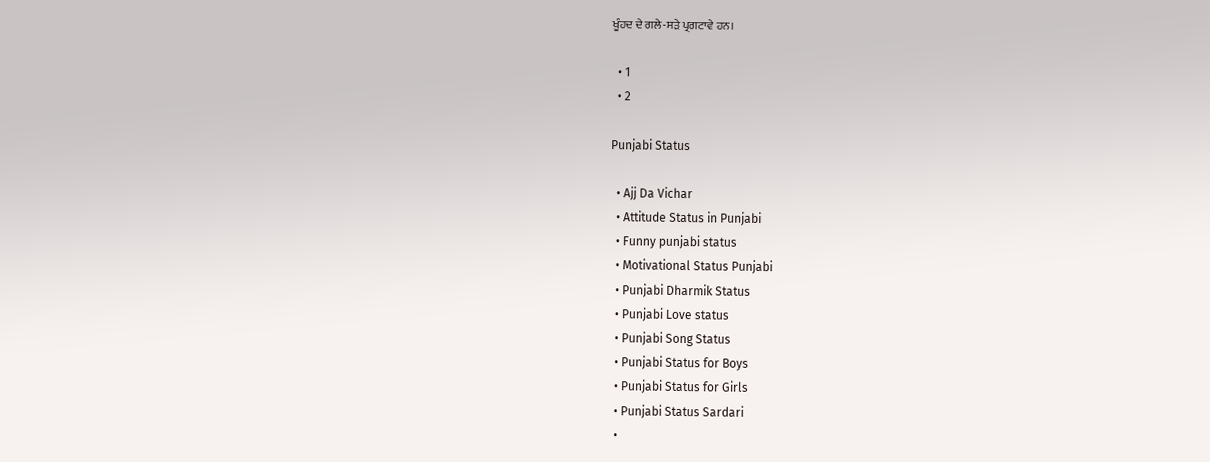ਖੂੰਹਦ ਦੇ ਗਲੇ-ਸੜੇ ਪ੍ਰਗਟਾਵੇ ਹਨ।

  • 1
  • 2

Punjabi Status

  • Ajj Da Vichar
  • Attitude Status in Punjabi
  • Funny punjabi status
  • Motivational Status Punjabi
  • Punjabi Dharmik Status
  • Punjabi Love status
  • Punjabi Song Status
  • Punjabi Status for Boys
  • Punjabi Status for Girls
  • Punjabi Status Sardari
  •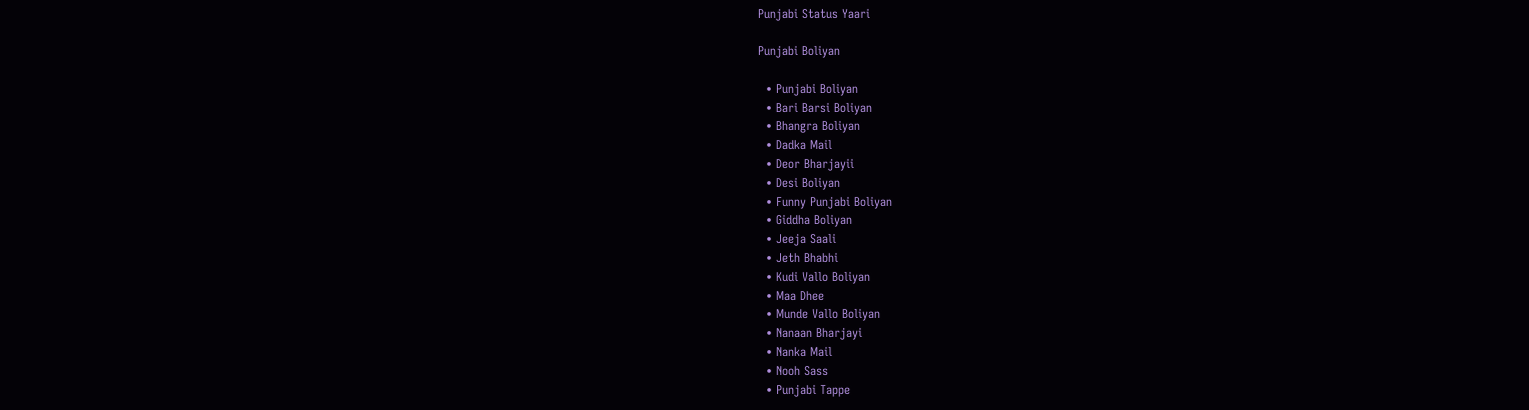Punjabi Status Yaari

Punjabi Boliyan

  • Punjabi Boliyan
  • Bari Barsi Boliyan
  • Bhangra Boliyan
  • Dadka Mail
  • Deor Bharjayii
  • Desi Boliyan
  • Funny Punjabi Boliyan
  • Giddha Boliyan
  • Jeeja Saali
  • Jeth Bhabhi
  • Kudi Vallo Boliyan
  • Maa Dhee
  • Munde Vallo Boliyan
  • Nanaan Bharjayi
  • Nanka Mail
  • Nooh Sass
  • Punjabi Tappe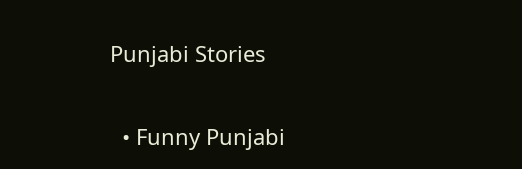Punjabi Stories

  • Funny Punjabi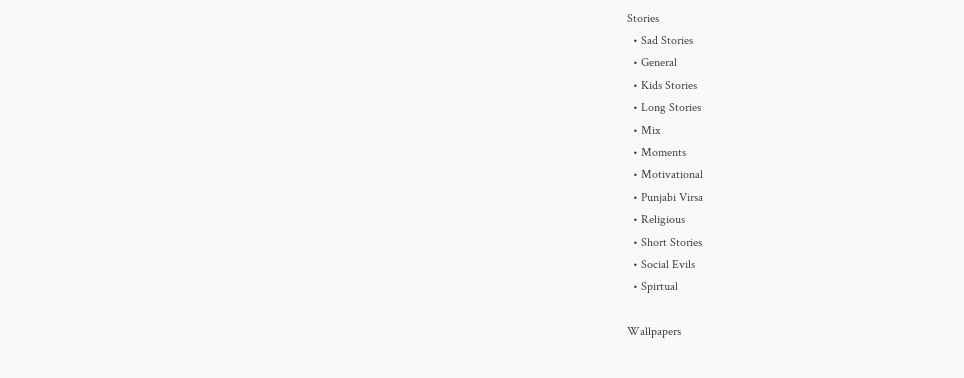Stories
  • Sad Stories
  • General
  • Kids Stories
  • Long Stories
  • Mix
  • Moments
  • Motivational
  • Punjabi Virsa
  • Religious
  • Short Stories
  • Social Evils
  • Spirtual

Wallpapers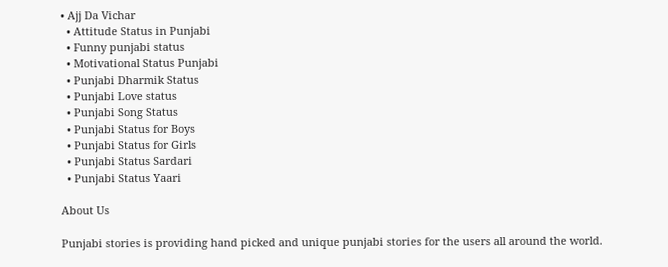• Ajj Da Vichar
  • Attitude Status in Punjabi
  • Funny punjabi status
  • Motivational Status Punjabi
  • Punjabi Dharmik Status
  • Punjabi Love status
  • Punjabi Song Status
  • Punjabi Status for Boys
  • Punjabi Status for Girls
  • Punjabi Status Sardari
  • Punjabi Status Yaari

About Us

Punjabi stories is providing hand picked and unique punjabi stories for the users all around the world.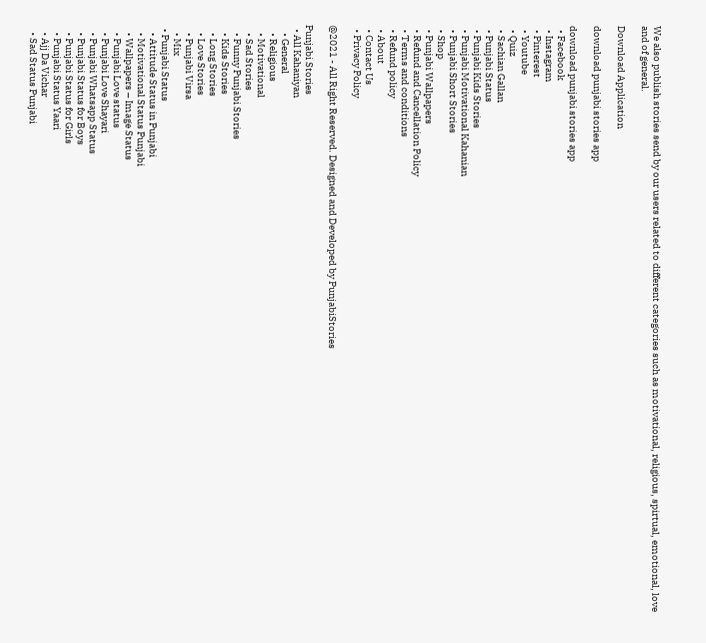We also publish stories send by our users related to different categories such as motivational, religious, spirtual, emotional, love and of general.

Download Application

download punjabi stories app

download punjabi stories app
  • Facebook
  • Instagram
  • Pinterest
  • Youtube
  • Quiz
  • Sachian Gallan
  • Punjabi Status
  • Punjabi Kids Stories
  • Punjabi Motivational Kahanian
  • Punjabi Short Stories
  • Shop
  • Punjabi Wallpapers
  • Refund and Cancellation Policy
  • Terms and conditions
  • Refund policy
  • About
  • Contact Us
  • Privacy Policy

@2021 - All Right Reserved. Designed and Developed by PunjabiStories

Punjabi Stories
  • All Kahaniyan
    • General
    • Religious
    • Motivational
    • Sad Stories
    • Funny Punjabi Stories
    • Kids Stories
    • Long Stories
    • Love Stories
    • Punjabi Virsa
    • Mix
  • Punjabi Status
    • Attitude Status in Punjabi
    • Motivational Status Punjabi
    • Wallpapers – Image Status
    • Punjabi Love status
    • Punjabi Love Shayari
    • Punjabi Whatsapp Status
    • Punjabi Status for Boys
    • Punjabi Status for Girls
    • Punjabi Status Yaari
    • Ajj Da Vichar
    • Sad Status Punjabi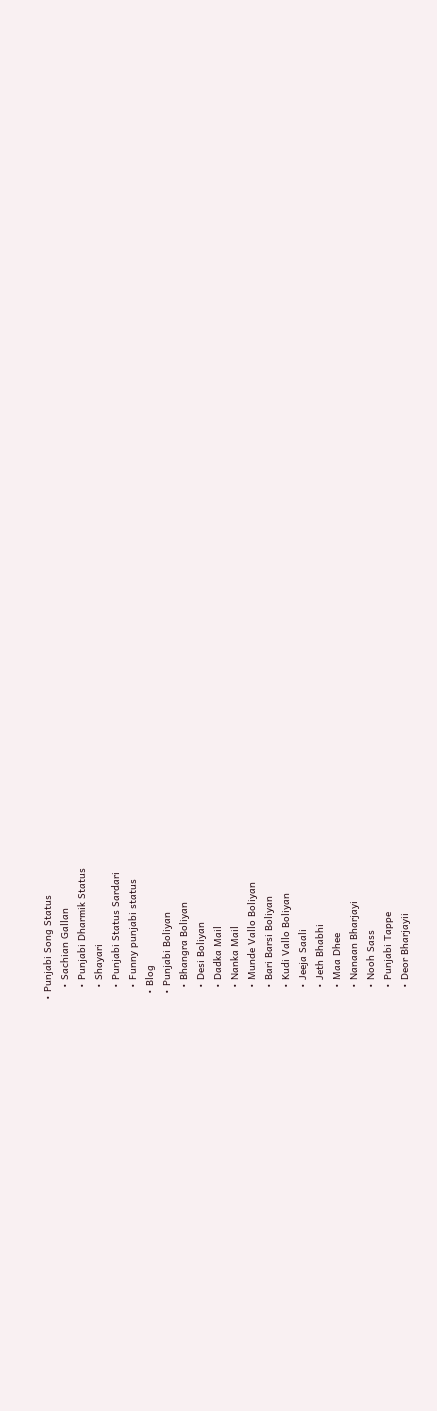• Punjabi Song Status
    • Sachian Gallan
    • Punjabi Dharmik Status
    • Shayari
    • Punjabi Status Sardari
    • Funny punjabi status
  • Blog
  • Punjabi Boliyan
    • Bhangra Boliyan
    • Desi Boliyan
    • Dadka Mail
    • Nanka Mail
    • Munde Vallo Boliyan
    • Bari Barsi Boliyan
    • Kudi Vallo Boliyan
    • Jeeja Saali
    • Jeth Bhabhi
    • Maa Dhee
    • Nanaan Bharjayi
    • Nooh Sass
    • Punjabi Tappe
    • Deor Bharjayii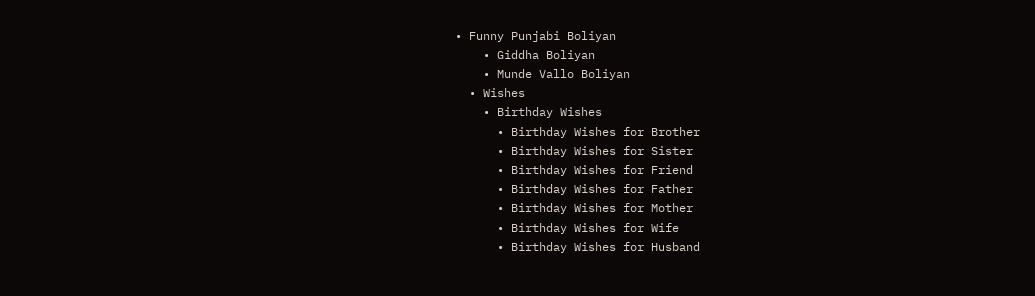• Funny Punjabi Boliyan
    • Giddha Boliyan
    • Munde Vallo Boliyan
  • Wishes
    • Birthday Wishes
      • Birthday Wishes for Brother
      • Birthday Wishes for Sister
      • Birthday Wishes for Friend
      • Birthday Wishes for Father
      • Birthday Wishes for Mother
      • Birthday Wishes for Wife
      • Birthday Wishes for Husband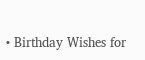• Birthday Wishes for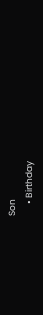Son
      • Birthday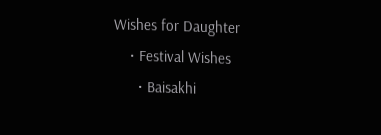Wishes for Daughter
    • Festival Wishes
      • Baisakhi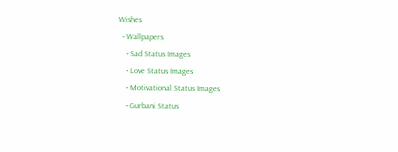Wishes
  • Wallpapers
    • Sad Status Images
    • Love Status Images
    • Motivational Status Images
    • Gurbani Status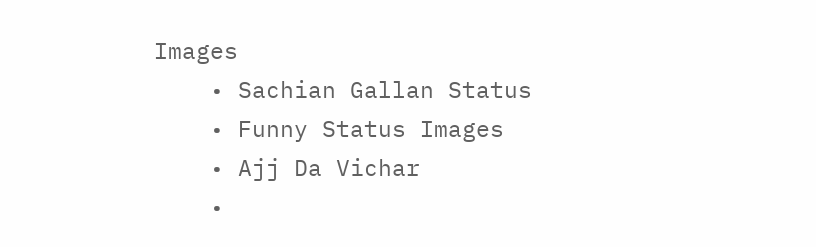Images
    • Sachian Gallan Status
    • Funny Status Images
    • Ajj Da Vichar
    •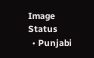Image Status
  • Punjabi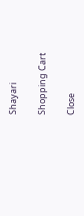Shayari

Shopping Cart

Close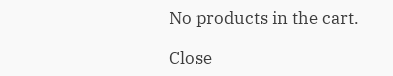No products in the cart.

Close